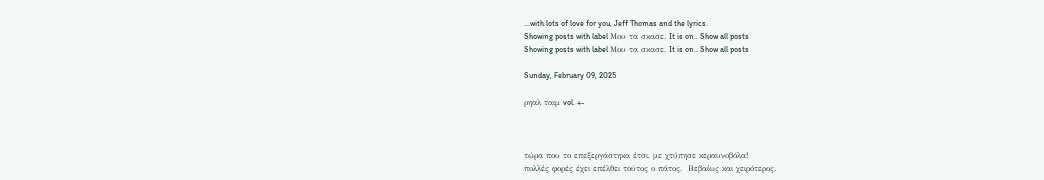...with lots of love for you, Jeff Thomas and the lyrics.
Showing posts with label Μου τα σκασε. It is on.. Show all posts
Showing posts with label Μου τα σκασε. It is on.. Show all posts

Sunday, February 09, 2025

ρηαλ ταιμ vol. +-



τώρα που το επεξεργάστηκα έτσι, με χτύπησε κεραυνοβόλα!
πολλές φορές έχει επέλθει τούτος ο πάτος.  Βεβαίως και χειρότερος.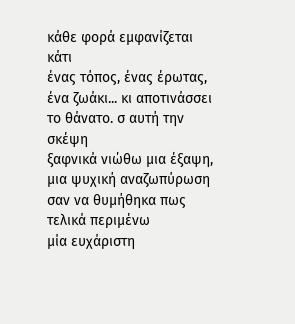κάθε φορά εμφανίζεται κάτι
ένας τόπος, ένας έρωτας, ένα ζωάκι... κι αποτινάσσει
το θάνατο. σ αυτή την σκέψη
ξαφνικά νιώθω μια έξαψη, μια ψυχική αναζωπύρωση
σαν να θυμήθηκα πως τελικά περιμένω
μία ευχάριστη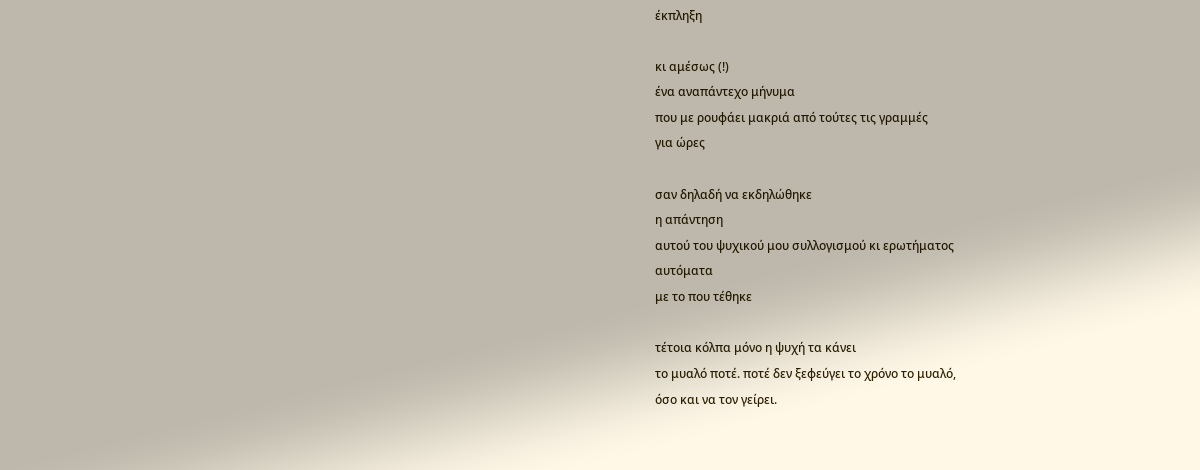έκπληξη

κι αμέσως (!)
ένα αναπάντεχο μήνυμα
που με ρουφάει μακριά από τούτες τις γραμμές
για ώρες

σαν δηλαδή να εκδηλώθηκε
η απάντηση
αυτού του ψυχικού μου συλλογισμού κι ερωτήματος
αυτόματα
με το που τέθηκε

τέτοια κόλπα μόνο η ψυχή τα κάνει
το μυαλό ποτέ. ποτέ δεν ξεφεύγει το χρόνο το μυαλό,
όσο και να τον γείρει.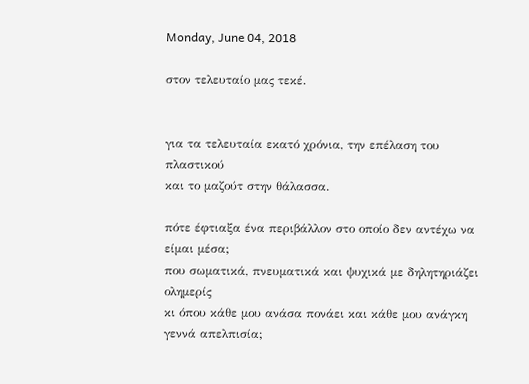Monday, June 04, 2018

στον τελευταίο μας τεκέ.


για τα τελευταία εκατό χρόνια, την επέλαση του πλαστικού
και το μαζούτ στην θάλασσα.

πότε έφτιαξα ένα περιβάλλον στο οποίο δεν αντέχω να είμαι μέσα;
που σωματικά, πνευματικά και ψυχικά με δηλητηριάζει ολημερίς
κι όπου κάθε μου ανάσα πονάει και κάθε μου ανάγκη
γεννά απελπισία;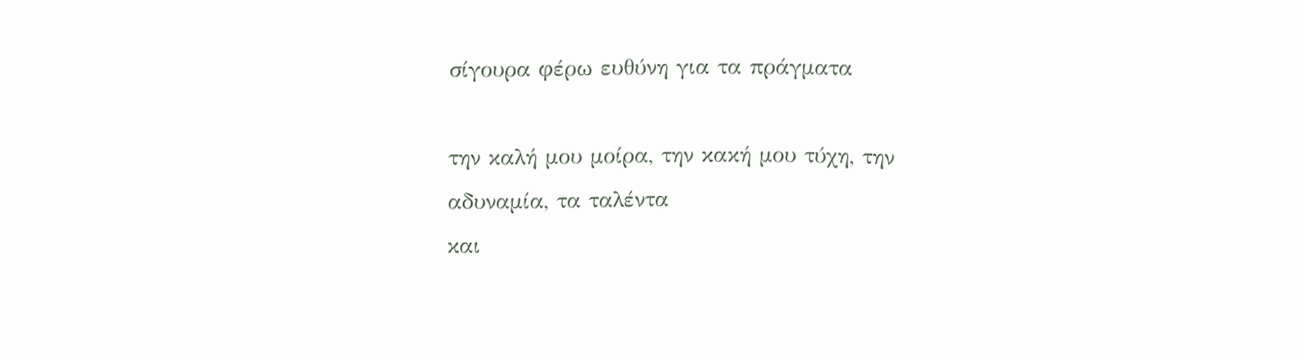σίγουρα φέρω ευθύνη για τα πράγματα

την καλή μου μοίρα, την κακή μου τύχη, την αδυναμία, τα ταλέντα
και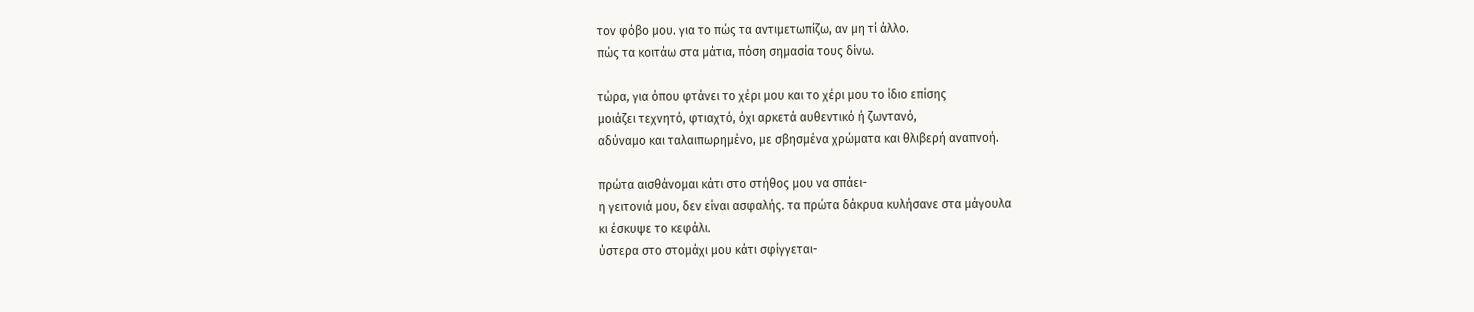τον φόβο μου. για το πώς τα αντιμετωπίζω, αν μη τί άλλο.
πώς τα κοιτάω στα μάτια, πόση σημασία τους δίνω.

τώρα, για όπου φτάνει το χέρι μου και το χέρι μου το ίδιο επίσης
μοιάζει τεχνητό, φτιαχτό, όχι αρκετά αυθεντικό ή ζωντανό,
αδύναμο και ταλαιπωρημένο, με σβησμένα χρώματα και θλιβερή αναπνοή.

πρώτα αισθάνομαι κάτι στο στήθος μου να σπάει-
η γειτονιά μου, δεν είναι ασφαλής. τα πρώτα δάκρυα κυλήσανε στα μάγουλα
κι έσκυψε το κεφάλι.
ύστερα στο στομάχι μου κάτι σφίγγεται-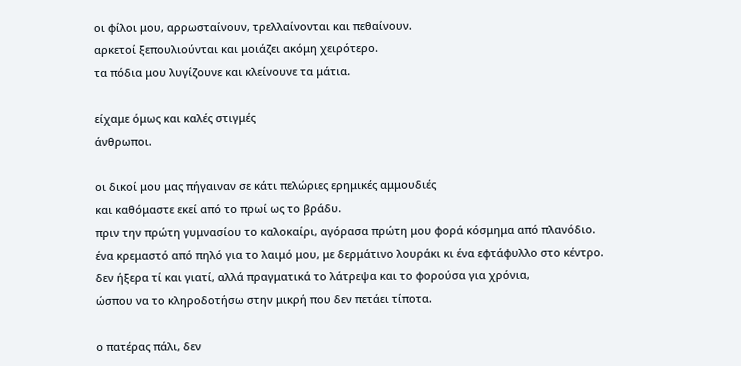οι φίλοι μου, αρρωσταίνουν, τρελλαίνονται και πεθαίνουν.
αρκετοί ξεπουλιούνται και μοιάζει ακόμη χειρότερο.
τα πόδια μου λυγίζουνε και κλείνουνε τα μάτια.

είχαμε όμως και καλές στιγμές
άνθρωποι.

οι δικοί μου μας πήγαιναν σε κάτι πελώριες ερημικές αμμουδιές
και καθόμαστε εκεί από το πρωί ως το βράδυ.
πριν την πρώτη γυμνασίου το καλοκαίρι, αγόρασα πρώτη μου φορά κόσμημα από πλανόδιο.
ένα κρεμαστό από πηλό για το λαιμό μου, με δερμάτινο λουράκι κι ένα εφτάφυλλο στο κέντρο.
δεν ήξερα τί και γιατί, αλλά πραγματικά το λάτρεψα και το φορούσα για χρόνια,
ώσπου να το κληροδοτήσω στην μικρή που δεν πετάει τίποτα.

ο πατέρας πάλι, δεν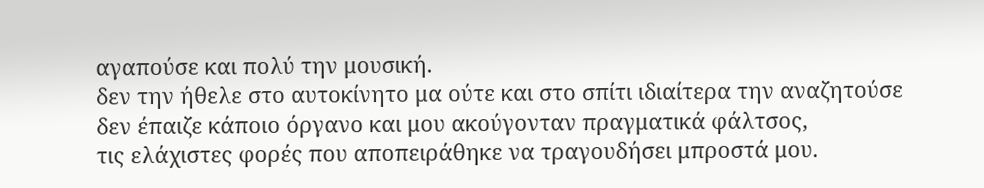αγαπούσε και πολύ την μουσική.
δεν την ήθελε στο αυτοκίνητο μα ούτε και στο σπίτι ιδιαίτερα την αναζητούσε
δεν έπαιζε κάποιο όργανο και μου ακούγονταν πραγματικά φάλτσος,
τις ελάχιστες φορές που αποπειράθηκε να τραγουδήσει μπροστά μου.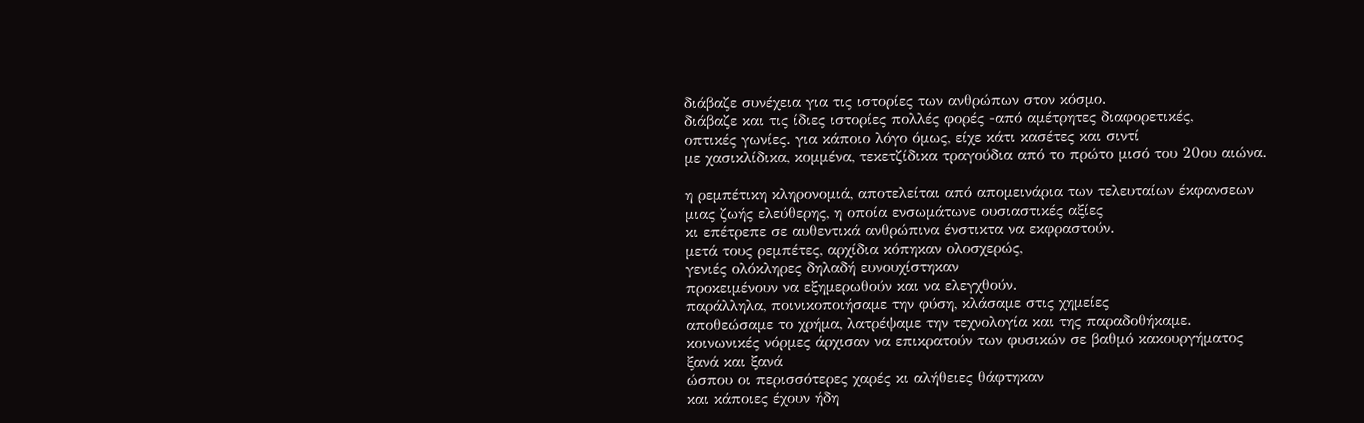διάβαζε συνέχεια για τις ιστορίες των ανθρώπων στον κόσμο.
διάβαζε και τις ίδιες ιστορίες πολλές φορές -από αμέτρητες διαφορετικές,
οπτικές γωνίες. για κάποιο λόγο όμως, είχε κάτι κασέτες και σιντί
με χασικλίδικα, κομμένα, τεκετζίδικα τραγούδια από το πρώτο μισό του 20ου αιώνα.

η ρεμπέτικη κληρονομιά, αποτελείται από απομεινάρια των τελευταίων έκφανσεων
μιας ζωής ελεύθερης, η οποία ενσωμάτωνε ουσιαστικές αξίες
κι επέτρεπε σε αυθεντικά ανθρώπινα ένστικτα να εκφραστούν.
μετά τους ρεμπέτες, αρχίδια κόπηκαν ολοσχερώς,
γενιές ολόκληρες δηλαδή ευνουχίστηκαν
προκειμένουν να εξημερωθούν και να ελεγχθούν.
παράλληλα, ποινικοποιήσαμε την φύση, κλάσαμε στις χημείες
αποθεώσαμε το χρήμα, λατρέψαμε την τεχνολογία και της παραδοθήκαμε.
κοινωνικές νόρμες άρχισαν να επικρατούν των φυσικών σε βαθμό κακουργήματος
ξανά και ξανά
ώσπου οι περισσότερες χαρές κι αλήθειες θάφτηκαν
και κάποιες έχουν ήδη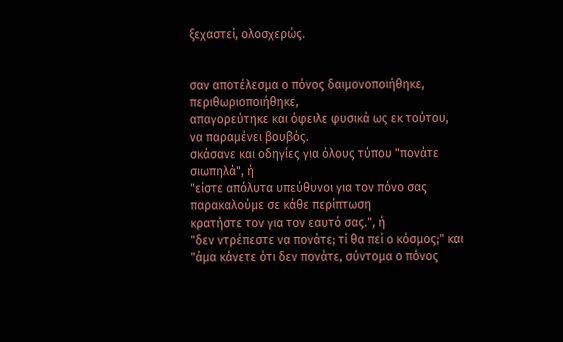ξεχαστεί, ολοσχερώς.


σαν αποτέλεσμα ο πόνος δαιμονοποιήθηκε, περιθωριοποιήθηκε,
απαγορεύτηκε και όφειλε φυσικά ως εκ τούτου, να παραμένει βουβός.
σκάσανε και οδηγίες για όλους τύπου "πονάτε σιωπηλά", ή
"είστε απόλυτα υπεύθυνοι για τον πόνο σας παρακαλούμε σε κάθε περίπτωση
κρατήστε τον για τον εαυτό σας.", ή
"δεν ντρέπεστε να πονάτε; τί θα πεί ο κόσμος;" και
"άμα κάνετε ότι δεν πονάτε, σύντομα ο πόνος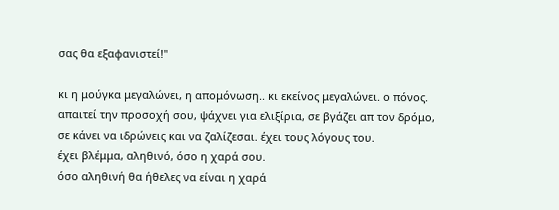σας θα εξαφανιστεί!"

κι η μούγκα μεγαλώνει, η απομόνωση.. κι εκείνος μεγαλώνει. ο πόνος.
απαιτεί την προσοχή σου, ψάχνει για ελιξίρια, σε βγάζει απ τον δρόμο,
σε κάνει να ιδρώνεις και να ζαλίζεσαι. έχει τους λόγους του.
έχει βλέμμα, αληθινό, όσο η χαρά σου.
όσο αληθινή θα ήθελες να είναι η χαρά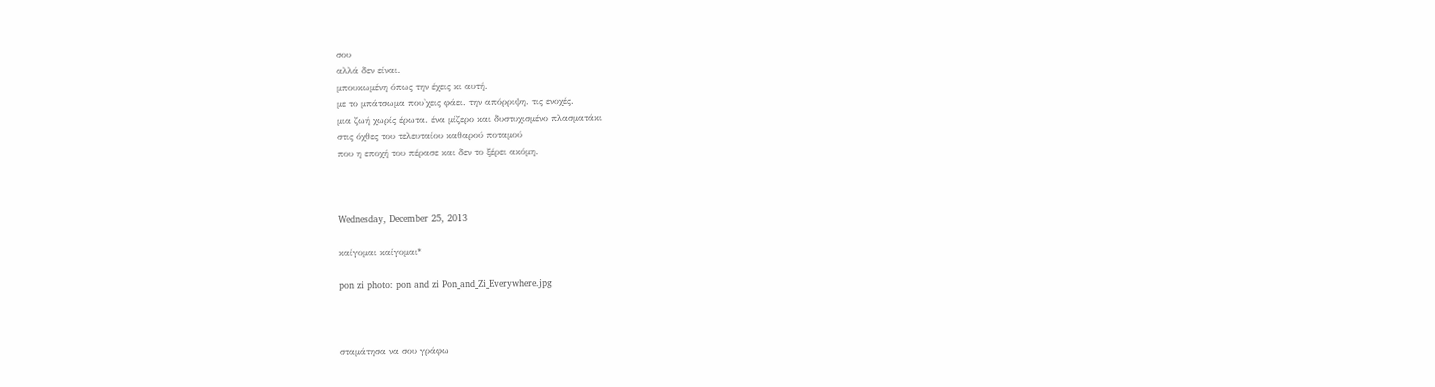σου
αλλά δεν είναι.
μπουκωμένη όπως την έχεις κι αυτή.
με το μπάτσωμα που'χεις φάει. την απόρριψη. τις ενοχές.
μια ζωή χωρίς έρωτα. ένα μίζερο και δυστυχισμένο πλασματάκι
στις όχθες του τελευταίου καθαρού ποταμού
που η εποχή του πέρασε και δεν το ξέρει ακόμη.



Wednesday, December 25, 2013

καίγομαι καίγομαι*

pon zi photo: pon and zi Pon_and_Zi_Everywhere.jpg



σταμάτησα να σου γράφω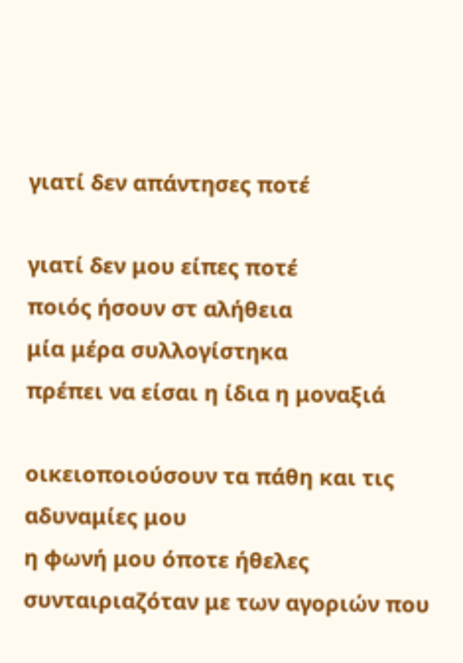γιατί δεν απάντησες ποτέ

γιατί δεν μου είπες ποτέ
ποιός ήσουν στ αλήθεια
μία μέρα συλλογίστηκα
πρέπει να είσαι η ίδια η μοναξιά

οικειοποιούσουν τα πάθη και τις αδυναμίες μου
η φωνή μου όποτε ήθελες
συνταιριαζόταν με των αγοριών που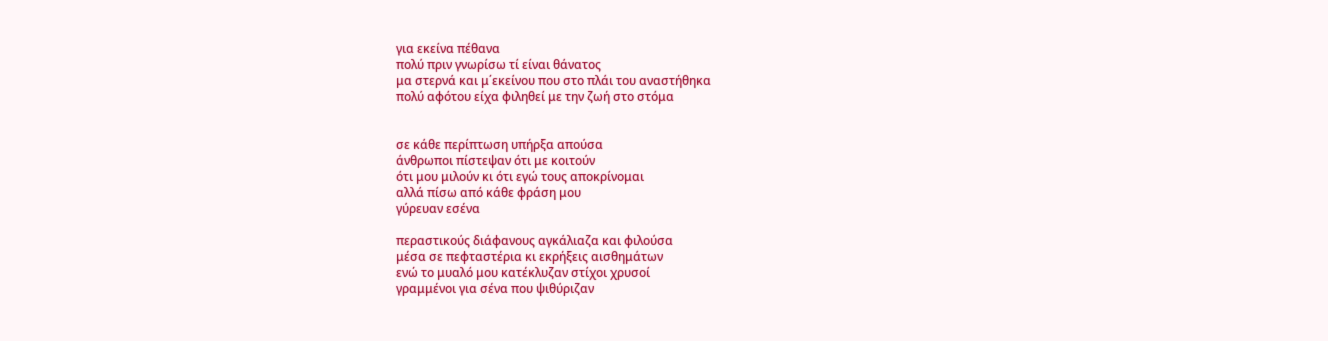για εκείνα πέθανα
πολύ πριν γνωρίσω τί είναι θάνατος
μα στερνά και μ΄εκείνου που στο πλάι του αναστήθηκα
πολύ αφότου είχα φιληθεί με την ζωή στο στόμα


σε κάθε περίπτωση υπήρξα απούσα
άνθρωποι πίστεψαν ότι με κοιτούν
ότι μου μιλούν κι ότι εγώ τους αποκρίνομαι
αλλά πίσω από κάθε φράση μου
γύρευαν εσένα

περαστικούς διάφανους αγκάλιαζα και φιλούσα
μέσα σε πεφταστέρια κι εκρήξεις αισθημάτων
ενώ το μυαλό μου κατέκλυζαν στίχοι χρυσοί
γραμμένοι για σένα που ψιθύριζαν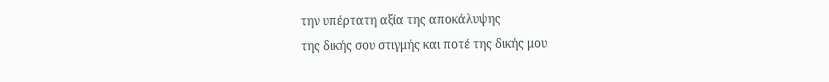την υπέρτατη αξία της αποκάλυψης
της δικής σου στιγμής και ποτέ της δικής μου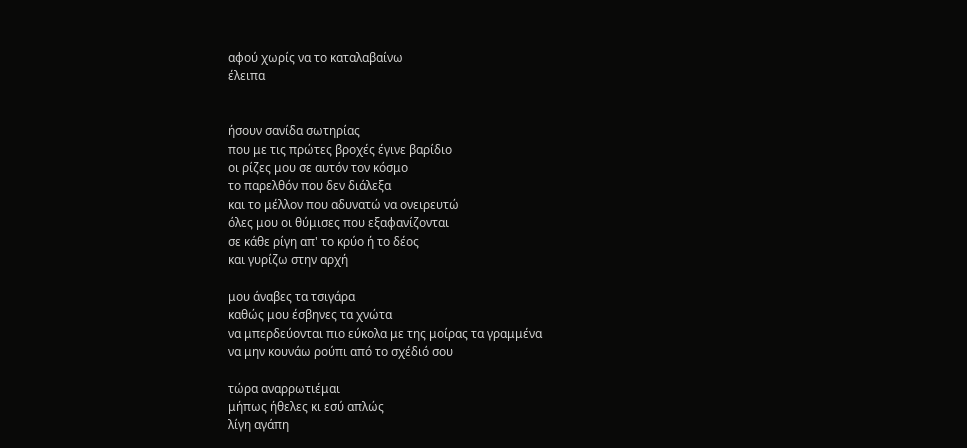αφού χωρίς να το καταλαβαίνω
έλειπα


ήσουν σανίδα σωτηρίας
που με τις πρώτες βροχές έγινε βαρίδιο
οι ρίζες μου σε αυτόν τον κόσμο
το παρελθόν που δεν διάλεξα
και το μέλλον που αδυνατώ να ονειρευτώ
όλες μου οι θύμισες που εξαφανίζονται
σε κάθε ρίγη απ' το κρύο ή το δέος
και γυρίζω στην αρχή

μου άναβες τα τσιγάρα
καθώς μου έσβηνες τα χνώτα
να μπερδεύονται πιο εύκολα με της μοίρας τα γραμμένα
να μην κουνάω ρούπι από το σχέδιό σου

τώρα αναρρωτιέμαι
μήπως ήθελες κι εσύ απλώς
λίγη αγάπη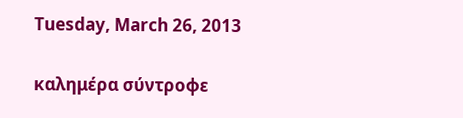Tuesday, March 26, 2013

καλημέρα σύντροφε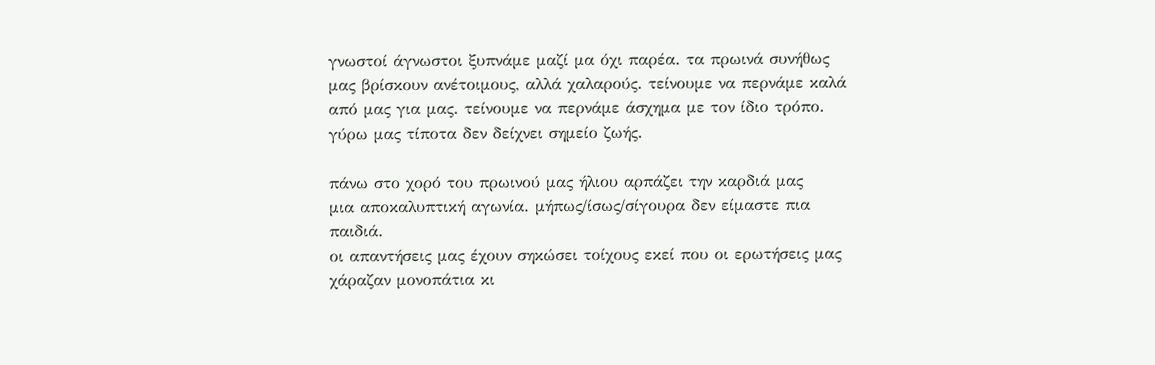γνωστοί άγνωστοι ξυπνάμε μαζί μα όχι παρέα. τα πρωινά συνήθως
μας βρίσκουν ανέτοιμους, αλλά χαλαρούς. τείνουμε να περνάμε καλά
από μας για μας. τείνουμε να περνάμε άσχημα με τον ίδιο τρόπο.
γύρω μας τίποτα δεν δείχνει σημείο ζωής.

πάνω στο χορό του πρωινού μας ήλιου αρπάζει την καρδιά μας
μια αποκαλυπτική αγωνία. μήπως/ίσως/σίγουρα δεν είμαστε πια παιδιά.
οι απαντήσεις μας έχουν σηκώσει τοίχους εκεί που οι ερωτήσεις μας
χάραζαν μονοπάτια κι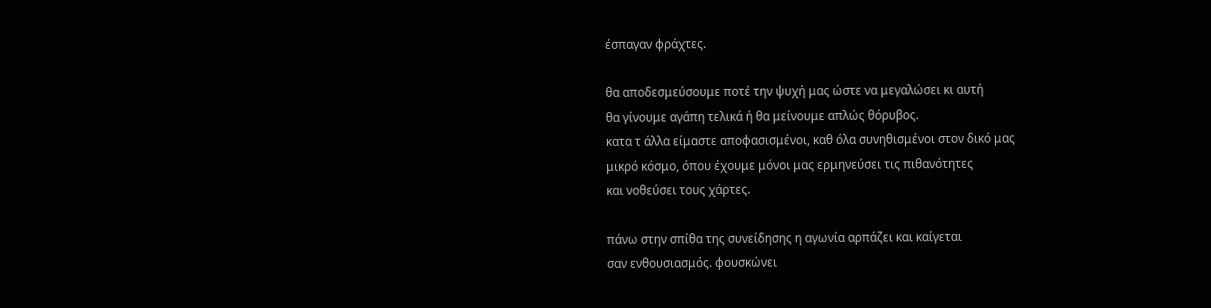έσπαγαν φράχτες.

θα αποδεσμεύσουμε ποτέ την ψυχή μας ώστε να μεγαλώσει κι αυτή
θα γίνουμε αγάπη τελικά ή θα μείνουμε απλώς θόρυβος.
κατα τ άλλα είμαστε αποφασισμένοι, καθ όλα συνηθισμένοι στον δικό μας
μικρό κόσμο, όπου έχουμε μόνοι μας ερμηνεύσει τις πιθανότητες
και νοθεύσει τους χάρτες.

πάνω στην σπίθα της συνείδησης η αγωνία αρπάζει και καίγεται
σαν ενθουσιασμός. φουσκώνει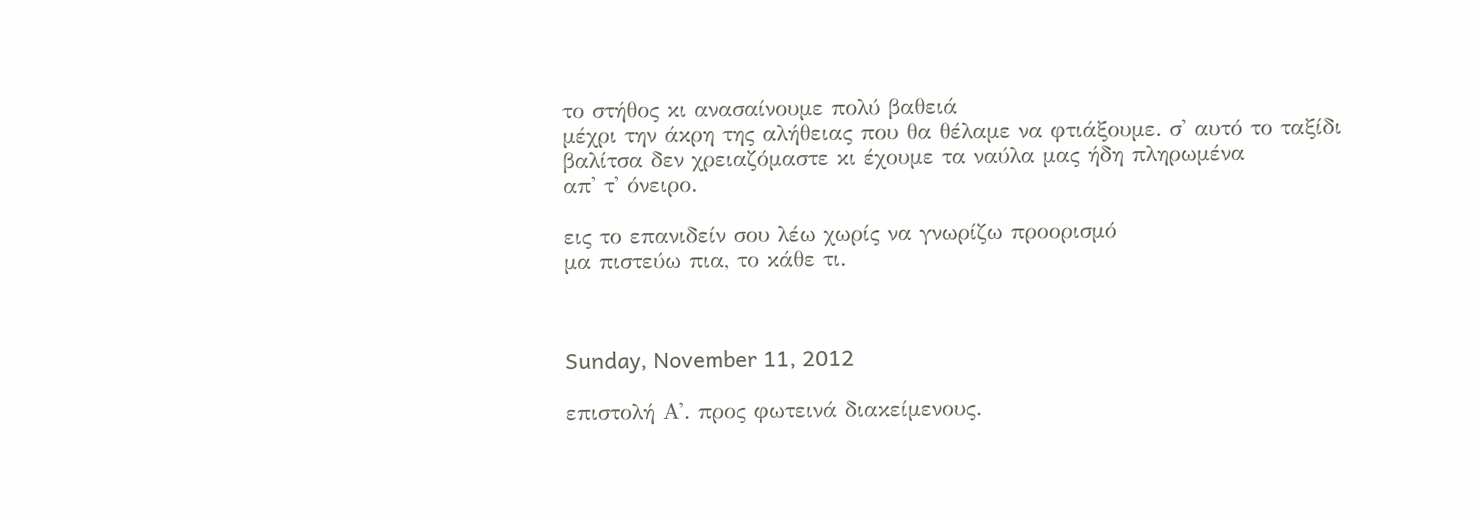το στήθος κι ανασαίνουμε πολύ βαθειά
μέχρι την άκρη της αλήθειας που θα θέλαμε να φτιάξουμε. σ' αυτό το ταξίδι
βαλίτσα δεν χρειαζόμαστε κι έχουμε τα ναύλα μας ήδη πληρωμένα
απ' τ' όνειρο.

εις το επανιδείν σου λέω χωρίς να γνωρίζω προορισμό
μα πιστεύω πια, το κάθε τι.



Sunday, November 11, 2012

επιστολή Α'. προς φωτεινά διακείμενους.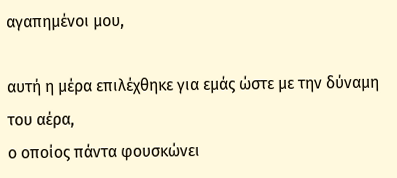αγαπημένοι μου,

αυτή η μέρα επιλέχθηκε για εμάς ώστε με την δύναμη του αέρα,
ο οποίος πάντα φουσκώνει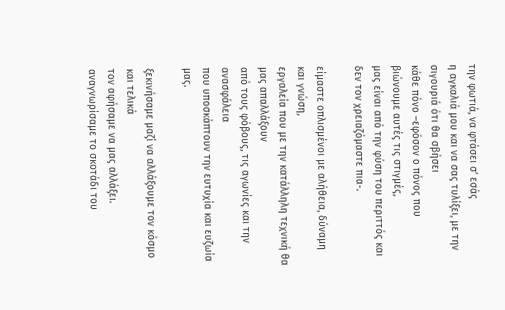την φωτιά, να φτάσει σ’ εσάς
η αγκαλιά μου και να σας τυλίξει, με την σιγουριά ότι θα σβήσει
κάθε πόνο –εφόσον ο πόνος που βιώνουμε αυτές τις στιγμές,
μας είναι από την φύση του περιττός και δεν τον χρειαζόμαστε πια-.

είμαστε οπλισμένοι με αλήθεια, δύναμη και γνώση,
εργαλεία που με την κατάλληλη τεχνική θα μας απαλλάξουν
από τους φόβους, τις αγωνίες και την ανασφάλεια
που υποσκάπτουν την ευτυχία και ευζωία μας.

ξεκινήσαμε μαζί να αλλάξουμε τον κόσμο και τελικά
τον αφήσαμε να μας αλλάξει. αναγνωρίσαμε το σκοτάδι του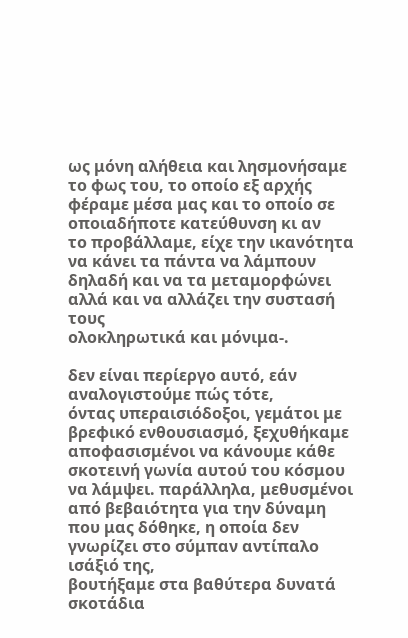ως μόνη αλήθεια και λησμονήσαμε το φως του, το οποίο εξ αρχής
φέραμε μέσα μας και το οποίο σε οποιαδήποτε κατεύθυνση κι αν
το προβάλλαμε, είχε την ικανότητα να κάνει τα πάντα να λάμπουν
δηλαδή και να τα μεταμορφώνει αλλά και να αλλάζει την συστασή τους
ολοκληρωτικά και μόνιμα-.

δεν είναι περίεργο αυτό, εάν αναλογιστούμε πώς τότε,
όντας υπεραισιόδοξοι, γεμάτοι με βρεφικό ενθουσιασμό, ξεχυθήκαμε
αποφασισμένοι να κάνουμε κάθε σκοτεινή γωνία αυτού του κόσμου
να λάμψει. παράλληλα, μεθυσμένοι από βεβαιότητα για την δύναμη
που μας δόθηκε, η οποία δεν γνωρίζει στο σύμπαν αντίπαλο ισάξιό της,
βουτήξαμε στα βαθύτερα δυνατά σκοτάδια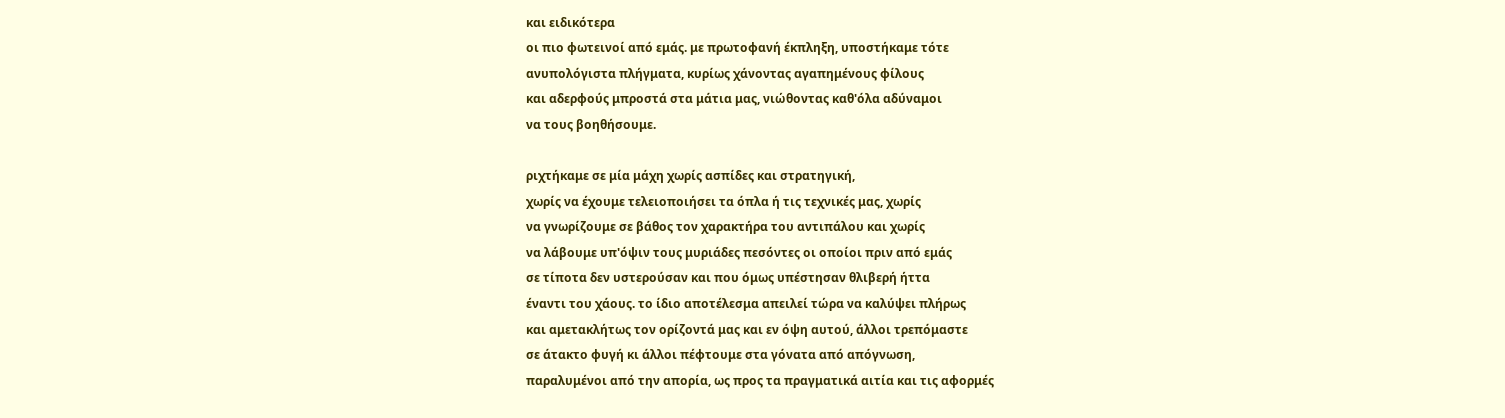και ειδικότερα
οι πιο φωτεινοί από εμάς. με πρωτοφανή έκπληξη, υποστήκαμε τότε
ανυπολόγιστα πλήγματα, κυρίως χάνοντας αγαπημένους φίλους
και αδερφούς μπροστά στα μάτια μας, νιώθοντας καθ'όλα αδύναμοι
να τους βοηθήσουμε.

ριχτήκαμε σε μία μάχη χωρίς ασπίδες και στρατηγική,
χωρίς να έχουμε τελειοποιήσει τα όπλα ή τις τεχνικές μας, χωρίς
να γνωρίζουμε σε βάθος τον χαρακτήρα του αντιπάλου και χωρίς
να λάβουμε υπ'όψιν τους μυριάδες πεσόντες οι οποίοι πριν από εμάς
σε τίποτα δεν υστερούσαν και που όμως υπέστησαν θλιβερή ήττα
έναντι του χάους. το ίδιο αποτέλεσμα απειλεί τώρα να καλύψει πλήρως
και αμετακλήτως τον ορίζοντά μας και εν όψη αυτού, άλλοι τρεπόμαστε
σε άτακτο φυγή κι άλλοι πέφτουμε στα γόνατα από απόγνωση,
παραλυμένοι από την απορία, ως προς τα πραγματικά αιτία και τις αφορμές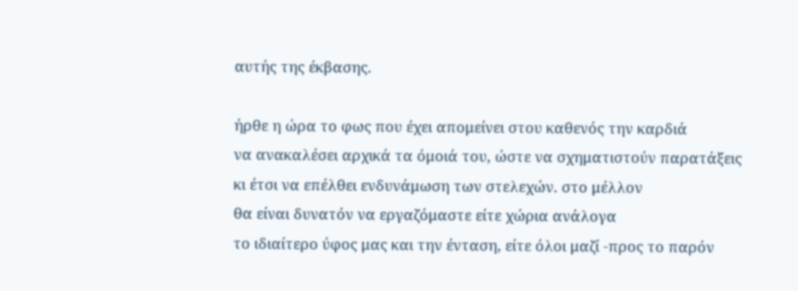αυτής της έκβασης.

ήρθε η ώρα το φως που έχει απομείνει στου καθενός την καρδιά
να ανακαλέσει αρχικά τα όμοιά του, ώστε να σχηματιστούν παρατάξεις
κι έτσι να επέλθει ενδυνάμωση των στελεχών. στο μέλλον
θα είναι δυνατόν να εργαζόμαστε είτε χώρια ανάλογα
το ιδιαίτερο ύφος μας και την ένταση, είτε όλοι μαζί -προς το παρόν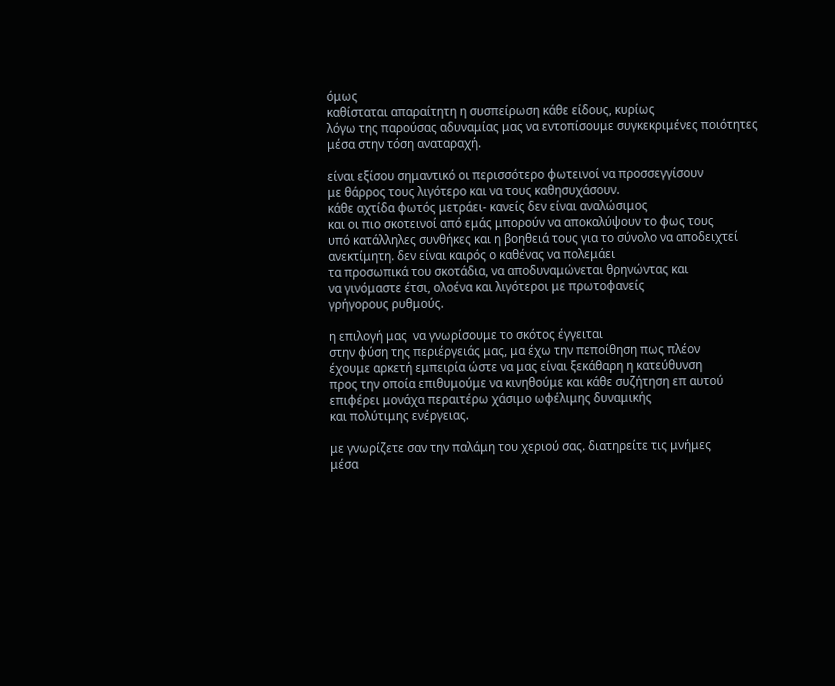όμως
καθίσταται απαραίτητη η συσπείρωση κάθε είδους, κυρίως
λόγω της παρούσας αδυναμίας μας να εντοπίσουμε συγκεκριμένες ποιότητες
μέσα στην τόση αναταραχή.

είναι εξίσου σημαντικό οι περισσότερο φωτεινοί να προσσεγγίσουν
με θάρρος τους λιγότερο και να τους καθησυχάσουν.
κάθε αχτίδα φωτός μετράει- κανείς δεν είναι αναλώσιμος
και οι πιο σκοτεινοί από εμάς μπορούν να αποκαλύψουν το φως τους
υπό κατάλληλες συνθήκες και η βοηθειά τους για το σύνολο να αποδειχτεί
ανεκτίμητη. δεν είναι καιρός ο καθένας να πολεμάει
τα προσωπικά του σκοτάδια, να αποδυναμώνεται θρηνώντας και
να γινόμαστε έτσι, ολοένα και λιγότεροι με πρωτοφανείς
γρήγορους ρυθμούς.

η επιλογή μας  να γνωρίσουμε το σκότος έγγειται
στην φύση της περιέργειάς μας, μα έχω την πεποίθηση πως πλέον
έχουμε αρκετή εμπειρία ώστε να μας είναι ξεκάθαρη η κατεύθυνση
προς την οποία επιθυμούμε να κινηθούμε και κάθε συζήτηση επ αυτού
επιφέρει μονάχα περαιτέρω χάσιμο ωφέλιμης δυναμικής
και πολύτιμης ενέργειας.

με γνωρίζετε σαν την παλάμη του χεριού σας. διατηρείτε τις μνήμες
μέσα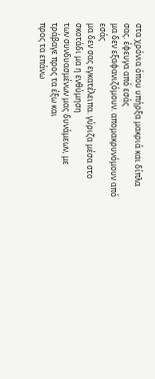στα χρόνια όπου υπήρξα μακριά και δίπλα σας. έφευγα από εσάς
μα δεν εξαφανιζόμουν. απομακρυνόμουν από εσάς
μα δεν σας εγκατέλειπα. γύριζα μέσα στο σκοτάδι μα η ενθύμηση
των συνδυασμένων μας δυνάμεων, με τράβαγε προς τα έξω και
προς τα επάνω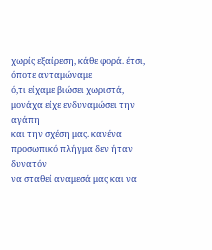χωρίς εξαίρεση, κάθε φορά. έτσι, όποτε ανταμώναμε
ό,τι είχαμε βιώσει χωριστά, μονάχα είχε ενδυναμώσει την αγάπη
και την σχέση μας. κανένα προσωπικό πλήγμα δεν ήταν δυνατόν
να σταθεί αναμεσά μας και να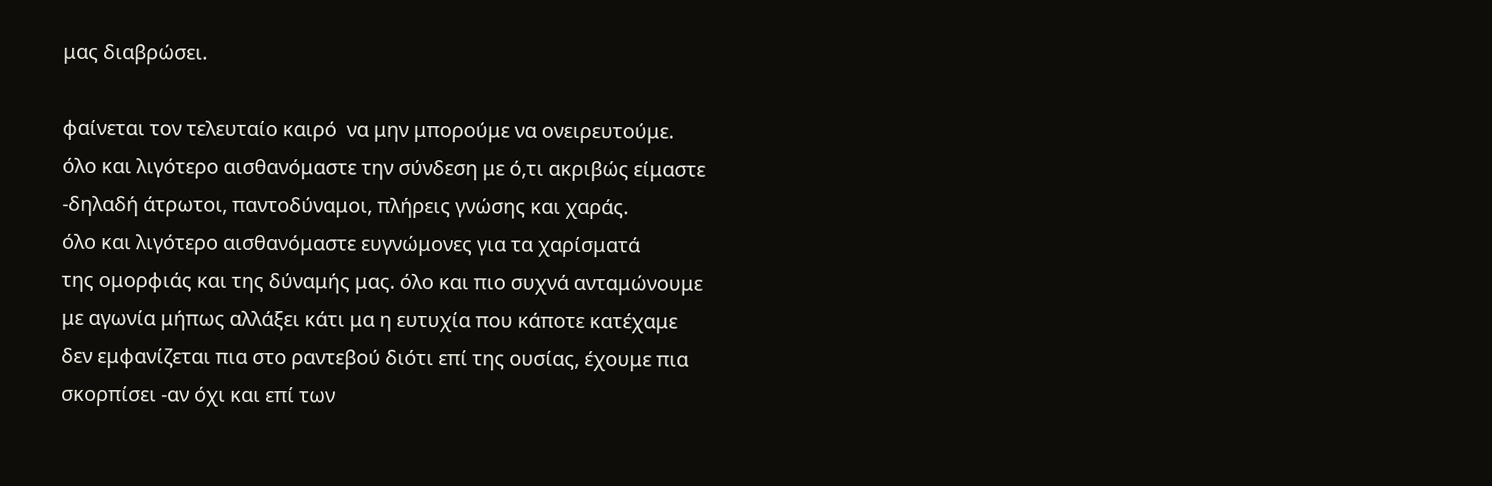μας διαβρώσει.

φαίνεται τον τελευταίο καιρό  να μην μπορούμε να ονειρευτούμε.
όλο και λιγότερο αισθανόμαστε την σύνδεση με ό,τι ακριβώς είμαστε
-δηλαδή άτρωτοι, παντοδύναμοι, πλήρεις γνώσης και χαράς.
όλο και λιγότερο αισθανόμαστε ευγνώμονες για τα χαρίσματά
της ομορφιάς και της δύναμής μας. όλο και πιο συχνά ανταμώνουμε
με αγωνία μήπως αλλάξει κάτι μα η ευτυχία που κάποτε κατέχαμε
δεν εμφανίζεται πια στο ραντεβού διότι επί της ουσίας, έχουμε πια
σκορπίσει -αν όχι και επί των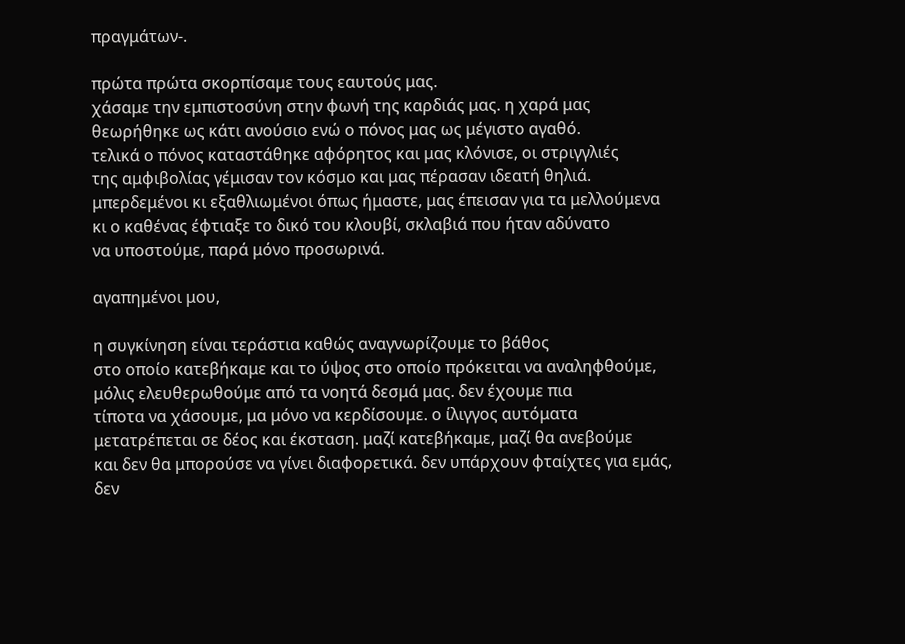πραγμάτων-.

πρώτα πρώτα σκορπίσαμε τους εαυτούς μας.
χάσαμε την εμπιστοσύνη στην φωνή της καρδιάς μας. η χαρά μας
θεωρήθηκε ως κάτι ανούσιο ενώ ο πόνος μας ως μέγιστο αγαθό.
τελικά ο πόνος καταστάθηκε αφόρητος και μας κλόνισε, οι στριγγλιές
της αμφιβολίας γέμισαν τον κόσμο και μας πέρασαν ιδεατή θηλιά.
μπερδεμένοι κι εξαθλιωμένοι όπως ήμαστε, μας έπεισαν για τα μελλούμενα
κι ο καθένας έφτιαξε το δικό του κλουβί, σκλαβιά που ήταν αδύνατο
να υποστούμε, παρά μόνο προσωρινά.

αγαπημένοι μου,

η συγκίνηση είναι τεράστια καθώς αναγνωρίζουμε το βάθος
στο οποίο κατεβήκαμε και το ύψος στο οποίο πρόκειται να αναληφθούμε,
μόλις ελευθερωθούμε από τα νοητά δεσμά μας. δεν έχουμε πια
τίποτα να χάσουμε, μα μόνο να κερδίσουμε. ο ίλιγγος αυτόματα
μετατρέπεται σε δέος και έκσταση. μαζί κατεβήκαμε, μαζί θα ανεβούμε
και δεν θα μπορούσε να γίνει διαφορετικά. δεν υπάρχουν φταίχτες για εμάς,
δεν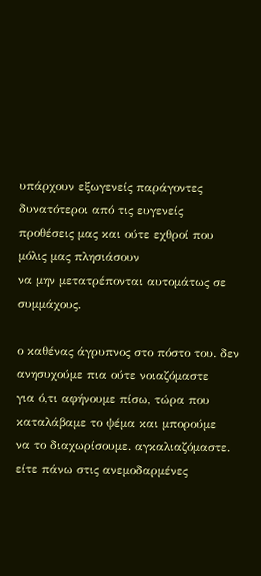υπάρχουν εξωγενείς παράγοντες δυνατότεροι από τις ευγενείς
προθέσεις μας και ούτε εχθροί που μόλις μας πλησιάσουν
να μην μετατρέπονται αυτομάτως σε συμμάχους.

ο καθένας άγρυπνος στο πόστο του. δεν ανησυχούμε πια ούτε νοιαζόμαστε
για ό,τι αφήνουμε πίσω, τώρα που καταλάβαμε το ψέμα και μπορούμε
να το διαχωρίσουμε. αγκαλιαζόμαστε. είτε πάνω στις ανεμοδαρμένες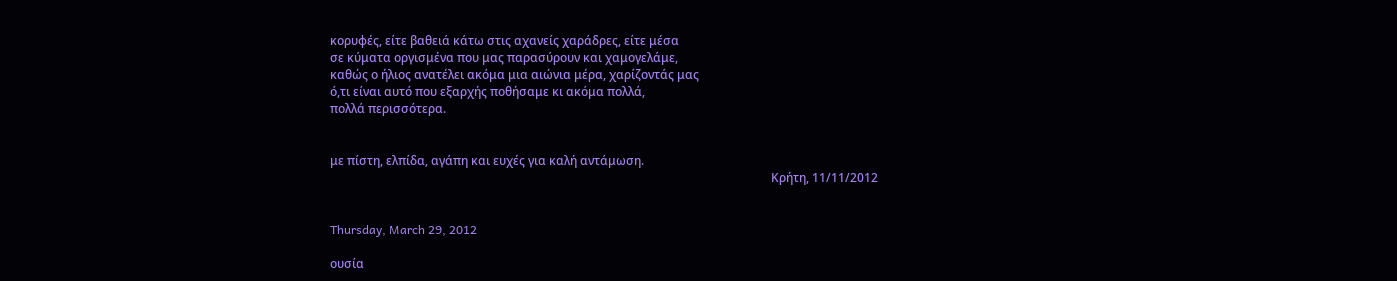κορυφές, είτε βαθειά κάτω στις αχανείς χαράδρες, είτε μέσα
σε κύματα οργισμένα που μας παρασύρουν και χαμογελάμε,
καθώς ο ήλιος ανατέλει ακόμα μια αιώνια μέρα, χαρίζοντάς μας
ό,τι είναι αυτό που εξαρχής ποθήσαμε κι ακόμα πολλά,
πολλά περισσότερα.


με πίστη, ελπίδα, αγάπη και ευχές για καλή αντάμωση.
                                                                                                                                                   Κρήτη, 11/11/2012


Thursday, March 29, 2012

ουσία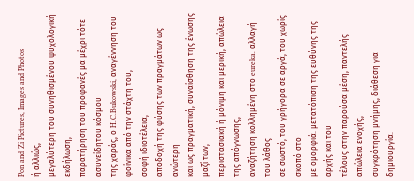Pon and Zi Pictures, Images and Photos
ή αλλιώς,
μεγαλύτερη του συνηθισμένου ψυχολογική εκδήλωση,
παρατήρηση του προφανές μα μέχρι τότε ασυνείδητου κόσμου
της χαράς, ο H.C.Bukowski, αναγέννηση του φοίνικα από την στάχτη του,
σοφή ιδιοτέλεια,
αποδοχή της φύσης των πραγμάτων ως ανώτερη
και ως πραγματική, συναίσθηση της ένωσης μαζί των,
περιστασιακή ή μόνιμη και μερική, απώλεια της απόγνωσης,
αναζήτηση κολλημένη στο eureka. αλλαγή του λάθος
σε σωστό, του γρήγορα σε αργά, του χωρίς σκοπό στο
με ομορφιά. μετατόπιση της ευθύνης της αρχής και του
τέλους στην παρούσα μέση, παντελής απώλεια ενοχής,
συγκρότηση μνήμης, διάθεση για δημιουργία.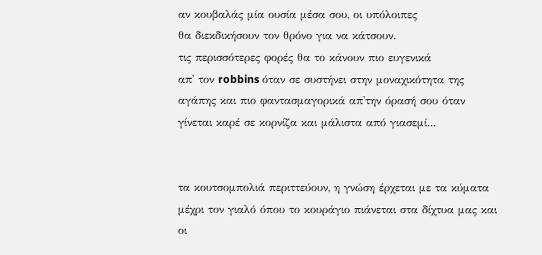αν κουβαλάς μία ουσία μέσα σου, οι υπόλοιπες
θα διεκδικήσουν τον θρόνο για να κάτσουν.
τις περισσότερες φορές θα το κάνουν πιο ευγενικά
απ' τον robbins όταν σε συστήνει στην μοναχικότητα της
αγάπης και πιο φαντασμαγορικά απ'την όρασή σου όταν
γίνεται καρέ σε κορνίζα και μάλιστα από γιασεμί...


τα κουτσομπολιά περιττεύουν, η γνώση έρχεται με τα κύματα
μέχρι τον γιαλό όπου το κουράγιο πιάνεται στα δίχτυα μας και
οι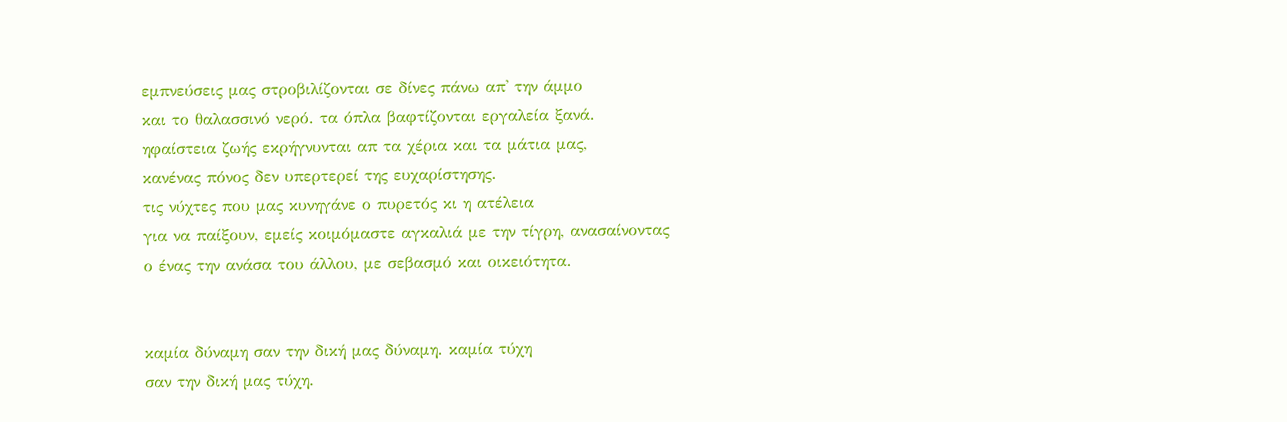εμπνεύσεις μας στροβιλίζονται σε δίνες πάνω απ' την άμμο
και το θαλασσινό νερό. τα όπλα βαφτίζονται εργαλεία ξανά.
ηφαίστεια ζωής εκρήγνυνται απ τα χέρια και τα μάτια μας,
κανένας πόνος δεν υπερτερεί της ευχαρίστησης.
τις νύχτες που μας κυνηγάνε ο πυρετός κι η ατέλεια
για να παίξουν, εμείς κοιμόμαστε αγκαλιά με την τίγρη, ανασαίνοντας
ο ένας την ανάσα του άλλου, με σεβασμό και οικειότητα.


καμία δύναμη σαν την δική μας δύναμη. καμία τύχη
σαν την δική μας τύχη.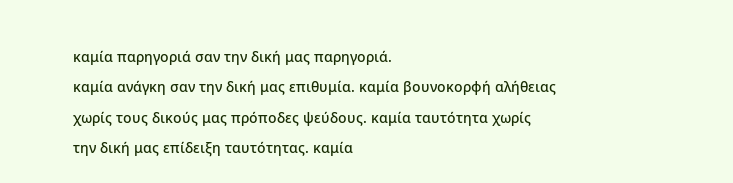καμία παρηγοριά σαν την δική μας παρηγοριά.
καμία ανάγκη σαν την δική μας επιθυμία. καμία βουνοκορφή αλήθειας
χωρίς τους δικούς μας πρόποδες ψεύδους. καμία ταυτότητα χωρίς
την δική μας επίδειξη ταυτότητας. καμία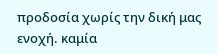προδοσία χωρίς την δική μας
ενοχή. καμία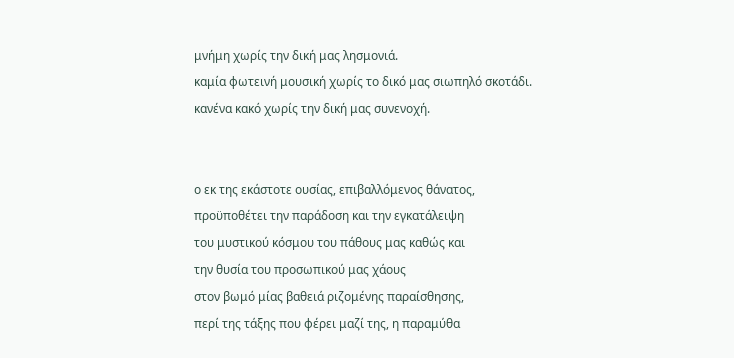μνήμη χωρίς την δική μας λησμονιά.
καμία φωτεινή μουσική χωρίς το δικό μας σιωπηλό σκοτάδι.
κανένα κακό χωρίς την δική μας συνενοχή.


ο εκ της εκάστοτε ουσίας, επιβαλλόμενος θάνατος,
προϋποθέτει την παράδοση και την εγκατάλειψη
του μυστικού κόσμου του πάθους μας καθώς και
την θυσία του προσωπικού μας χάους
στον βωμό μίας βαθειά ριζομένης παραίσθησης,
περί της τάξης που φέρει μαζί της, η παραμύθα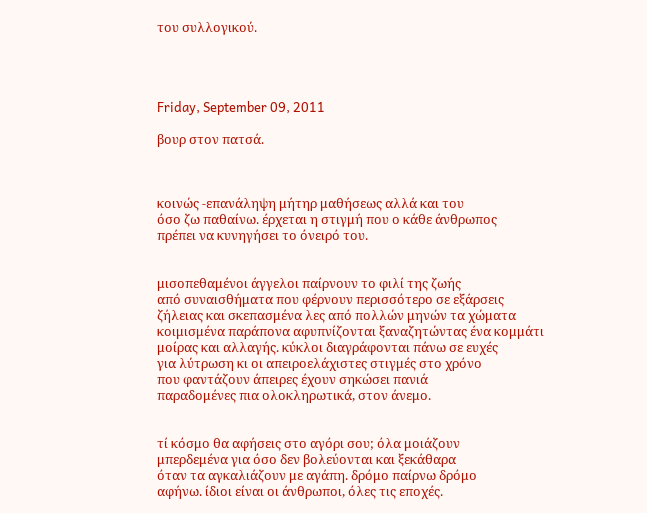του συλλογικού.




Friday, September 09, 2011

βουρ στον πατσά.



κοινώς -επανάληψη μήτηρ μαθήσεως αλλά και του
όσο ζω παθαίνω. έρχεται η στιγμή που ο κάθε άνθρωπος
πρέπει να κυνηγήσει το όνειρό του.


μισοπεθαμένοι άγγελοι παίρνουν το φιλί της ζωής
από συναισθήματα που φέρνουν περισσότερο σε εξάρσεις
ζήλειας και σκεπασμένα λες από πολλών μηνών τα χώματα
κοιμισμένα παράπονα αφυπνίζονται ξαναζητώντας ένα κομμάτι
μοίρας και αλλαγής. κύκλοι διαγράφονται πάνω σε ευχές
για λύτρωση κι οι απειροελάχιστες στιγμές στο χρόνο
που φαντάζουν άπειρες έχουν σηκώσει πανιά
παραδομένες πια ολοκληρωτικά, στον άνεμο.


τί κόσμο θα αφήσεις στο αγόρι σου; όλα μοιάζουν
μπερδεμένα για όσο δεν βολεύονται και ξεκάθαρα
όταν τα αγκαλιάζουν με αγάπη. δρόμο παίρνω δρόμο
αφήνω. ίδιοι είναι οι άνθρωποι, όλες τις εποχές.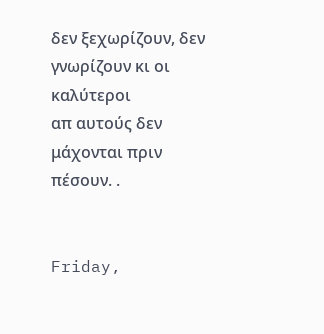δεν ξεχωρίζουν, δεν γνωρίζουν κι οι καλύτεροι
απ αυτούς δεν μάχονται πριν πέσουν. .


Friday,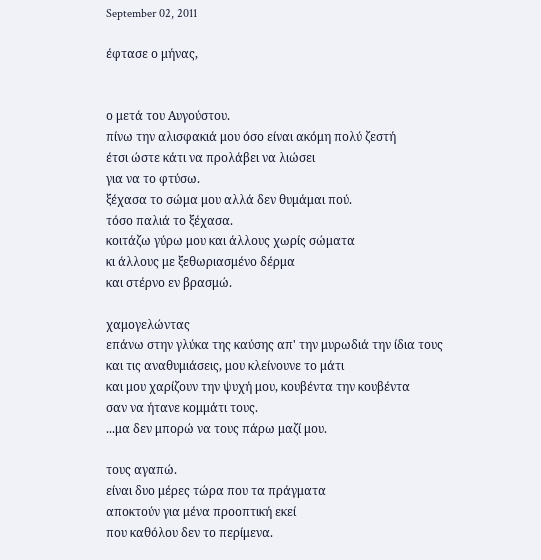September 02, 2011

έφτασε ο μήνας,


ο μετά του Αυγούστου.
πίνω την αλισφακιά μου όσο είναι ακόμη πολύ ζεστή
έτσι ώστε κάτι να προλάβει να λιώσει
για να το φτύσω.
ξέχασα το σώμα μου αλλά δεν θυμάμαι πού.
τόσο παλιά το ξέχασα.
κοιτάζω γύρω μου και άλλους χωρίς σώματα
κι άλλους με ξεθωριασμένο δέρμα
και στέρνο εν βρασμώ.

χαμογελώντας
επάνω στην γλύκα της καύσης απ' την μυρωδιά την ίδια τους
και τις αναθυμιάσεις, μου κλείνουνε το μάτι
και μου χαρίζουν την ψυχή μου, κουβέντα την κουβέντα
σαν να ήτανε κομμάτι τους.
...μα δεν μπορώ να τους πάρω μαζί μου.

τους αγαπώ.
είναι δυο μέρες τώρα που τα πράγματα
αποκτούν για μένα προοπτική εκεί
που καθόλου δεν το περίμενα.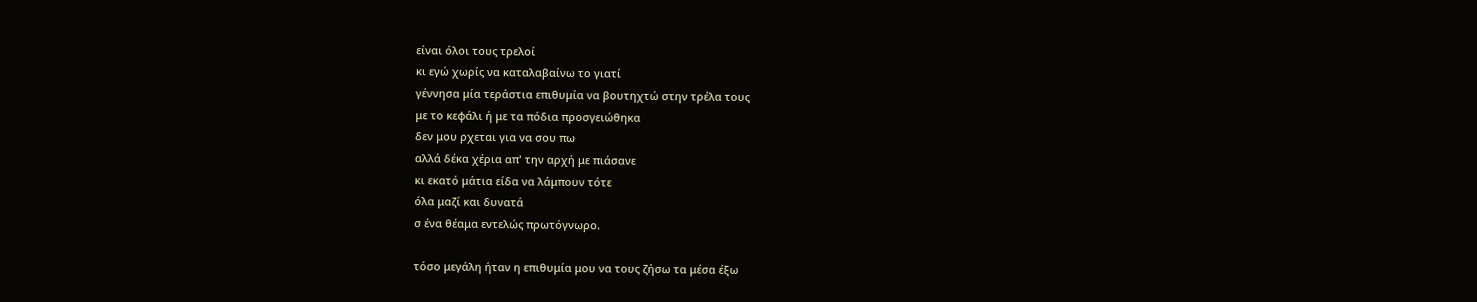είναι όλοι τους τρελοί
κι εγώ χωρίς να καταλαβαίνω το γιατί
γέννησα μία τεράστια επιθυμία να βουτηχτώ στην τρέλα τους
με το κεφάλι ή με τα πόδια προσγειώθηκα
δεν μου ρχεται για να σου πω
αλλά δέκα χέρια απ' την αρχή με πιάσανε
κι εκατό μάτια είδα να λάμπουν τότε
όλα μαζί και δυνατά
σ ένα θέαμα εντελώς πρωτόγνωρο.

τόσο μεγάλη ήταν η επιθυμία μου να τους ζήσω τα μέσα έξω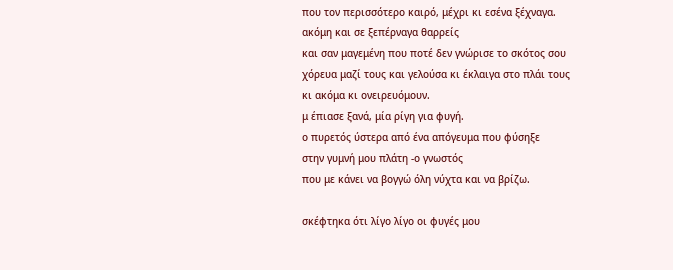που τον περισσότερο καιρό, μέχρι κι εσένα ξέχναγα.
ακόμη και σε ξεπέρναγα θαρρείς
και σαν μαγεμένη που ποτέ δεν γνώρισε το σκότος σου
χόρευα μαζί τους και γελούσα κι έκλαιγα στο πλάι τους
κι ακόμα κι ονειρευόμουν.
μ έπιασε ξανά, μία ρίγη για φυγή.
ο πυρετός ύστερα από ένα απόγευμα που φύσηξε
στην γυμνή μου πλάτη -ο γνωστός
που με κάνει να βογγώ όλη νύχτα και να βρίζω.

σκέφτηκα ότι λίγο λίγο οι φυγές μου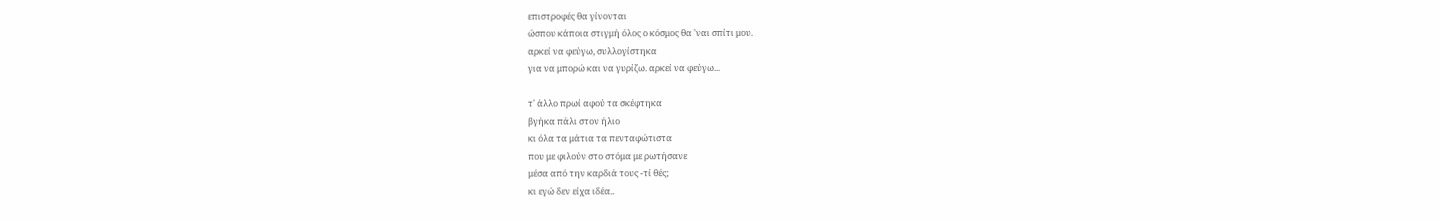επιστροφές θα γίνονται
ώσπου κάποια στιγμή όλος ο κόσμος θα 'ναι σπίτι μου.
αρκεί να φεύγω, συλλογίστηκα
για να μπορώ και να γυρίζω. αρκεί να φεύγω...

τ' άλλο πρωί αφού τα σκέφτηκα
βγήκα πάλι στον ήλιο
κι όλα τα μάτια τα πενταφώτιστα
που με φιλούν στο στόμα με ρωτήσανε
μέσα από την καρδιά τους -τί θές;
κι εγώ δεν είχα ιδέα..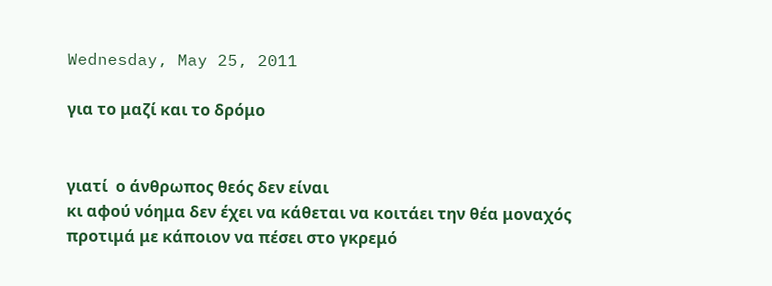Wednesday, May 25, 2011

για το μαζί και το δρόμο


γιατί  ο άνθρωπος θεός δεν είναι
κι αφού νόημα δεν έχει να κάθεται να κοιτάει την θέα μοναχός
προτιμά με κάποιον να πέσει στο γκρεμό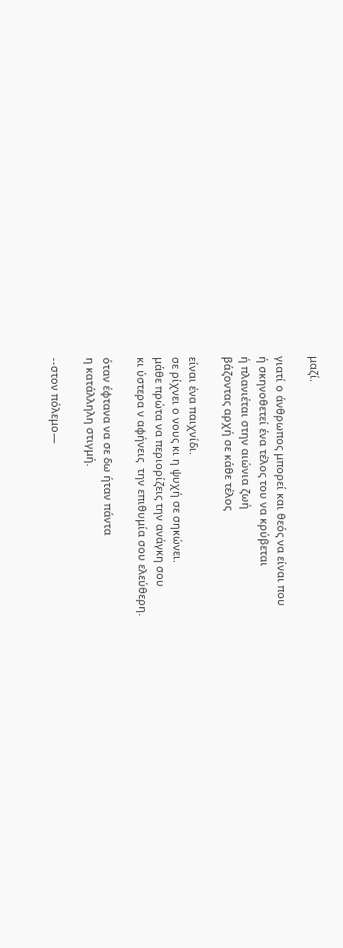μαζί.

γιατί ο άνθρωπος μπορεί και θεός να είναι που
ή σκηνοθετεί ένα τέλος του να κρύβεται
ή πλανιέται στην αιώνια ζωή
βάζοντας αρχή σε κάθε τέλος

είναι ένα παιχνίδι.
σε ρίχνει ο νους κι η ψυχή σε σηκώνει.
μάθε πρώτα να περιορίζεις την ανάγκη σου
κι ύστερα ν αφήνεις  την επιθυμία σου ελεύθερη.

όταν έφτανα να σε δω ήταν πάντα
η κατάλληλη στιγμή.

--στον πόλεμο—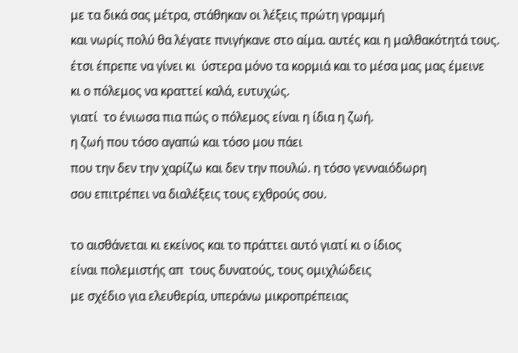με τα δικά σας μέτρα, στάθηκαν οι λέξεις πρώτη γραμμή
και νωρίς πολύ θα λέγατε πνιγήκανε στο αίμα. αυτές και η μαλθακότητά τους.
έτσι έπρεπε να γίνει κι  ύστερα μόνο τα κορμιά και το μέσα μας μας έμεινε
κι ο πόλεμος να κραττεί καλά, ευτυχώς.
γιατί  το ένιωσα πια πώς ο πόλεμος είναι η ίδια η ζωή.
η ζωή που τόσο αγαπώ και τόσο μου πάει
που την δεν την χαρίζω και δεν την πουλώ. η τόσο γενναιόδωρη
σου επιτρέπει να διαλέξεις τους εχθρούς σου.

το αισθάνεται κι εκείνος και το πράττει αυτό γιατί κι ο ίδιος
είναι πολεμιστής απ  τους δυνατούς, τους ομιχλώδεις
με σχέδιο για ελευθερία, υπεράνω μικροπρέπειας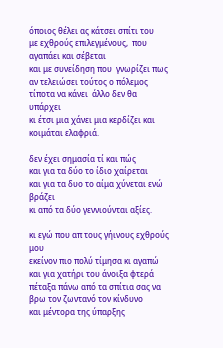όποιος θέλει ας κάτσει σπίτι του
με εχθρούς επιλεγμένους,  που αγαπάει και σέβεται
και με συνείδηση που  γνωρίζει πως αν τελειώσει τούτος ο πόλεμος
τίποτα να κάνει  άλλο δεν θα υπάρχει
κι έτσι μια χάνει μια κερδίζει και κοιμάται ελαφριά.

δεν έχει σημασία τί και πώς
και για τα δύο το ίδιο χαίρεται
και για τα δυο το αίμα χύνεται ενώ βράζει
κι από τα δύο γεννιούνται αξίες.

κι εγώ που απ τους γήινους εχθρούς μου
εκείνον πιο πολύ τίμησα κι αγαπώ και για χατήρι του άνοιξα φτερά
πέταξα πάνω από τα σπίτια σας να βρω τον ζωντανό τον κίνδυνο
και μέντορα της ύπαρξης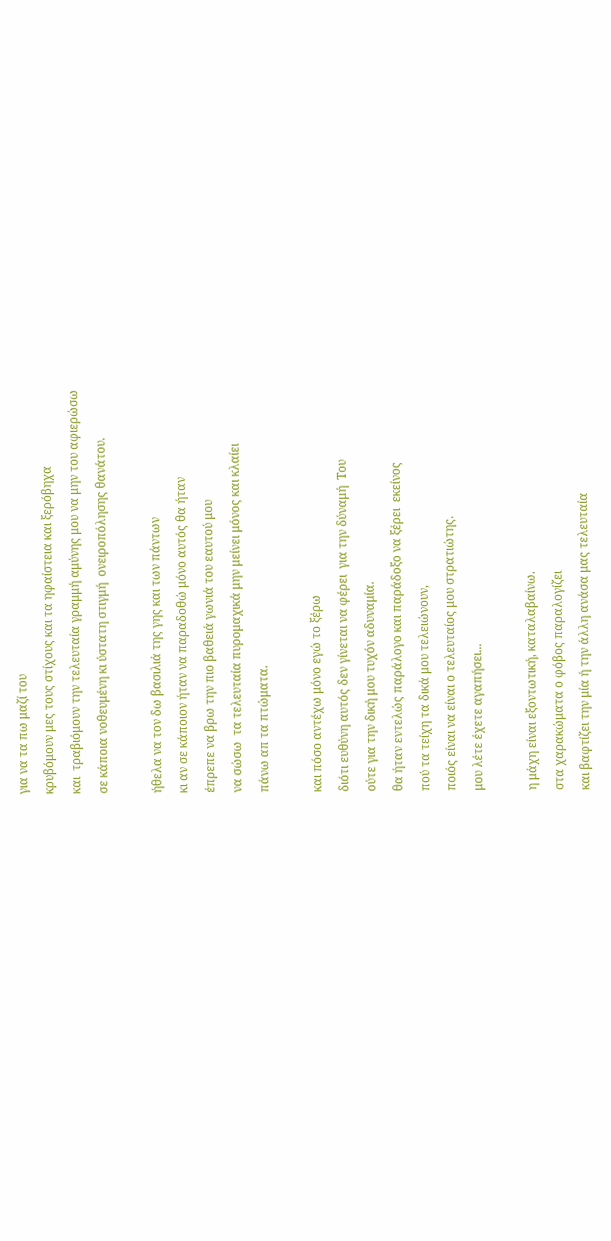για να τα πω μαζί του
κρυβόμουν μες τους στίχους και τα ηφαίστεια και ξερόβηχα
και  τραβιόμουν την τελευταία γραμμή αμύνης μου να μην του αφιερώσω
σε κάποια νοθευμένη κι ύστατη στιγμή  ονειροπόλησης θανάτου.

ήθελα να τον δω βασιλιά της γης και των πάντων
κι αν σε κάποιον ήταν να παραδοθώ μόνο αυτός θα ήταν
έπρεπε να βρω την πιο βαθειά γωνιά του εαυτού μου
να σώσω  τα τελευταία πυρομαχικά μην μείνει μόνος και κλαίει
πάνω απ τα πτώματα.

και πόσο αντέχω μόνο εγώ το ξέρω
διότι ευθύνη αυτός δεν γίνεται να φέρει  για την δύναμή  Του
ούτε για την δική μου τυχόν αδυναμία.
θα ήταν εντελώς παράλογο και παράδοξο να ξέρει  εκείνος
πού τα τείχη τα δικά μου τελειώνουν,
ποιός είναι να είναι ο τελευταίος μου στρατιώτης.
μου λέτε έχετε αγαπήσει...

η μάχη είναι εξοντωτική, καταλαβαίνω.
στα χαρακώματα ο φόβος παραλογίζει
και βαφτίζει την μία ή την άλλη ανάσα μας τελευταία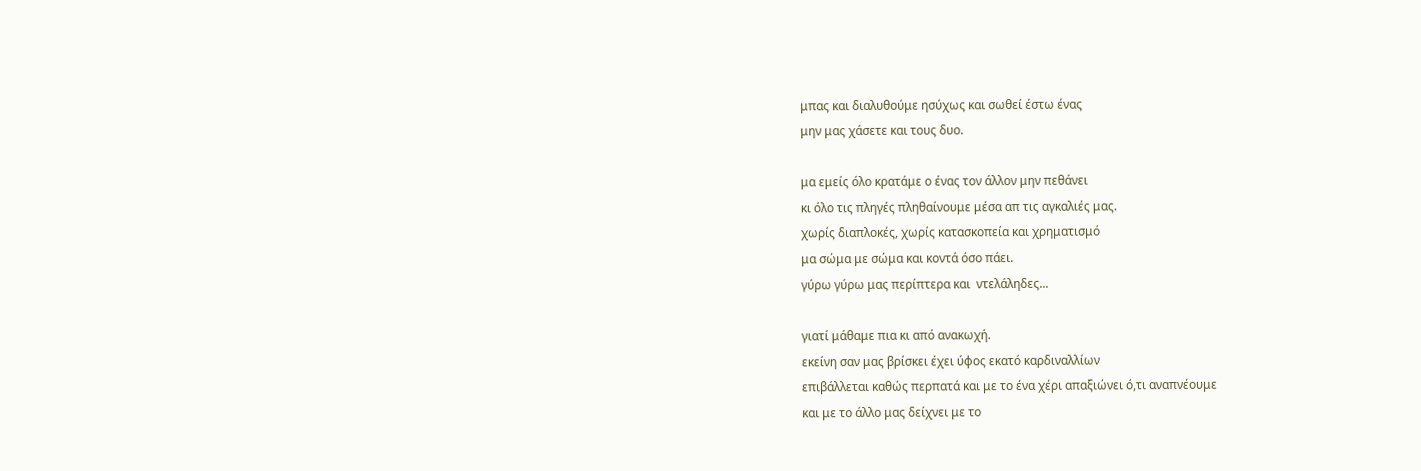μπας και διαλυθούμε ησύχως και σωθεί έστω ένας
μην μας χάσετε και τους δυο.

μα εμείς όλο κρατάμε ο ένας τον άλλον μην πεθάνει
κι όλο τις πληγές πληθαίνουμε μέσα απ τις αγκαλιές μας.
χωρίς διαπλοκές, χωρίς κατασκοπεία και χρηματισμό
μα σώμα με σώμα και κοντά όσο πάει.
γύρω γύρω μας περίπτερα και  ντελάληδες...

γιατί μάθαμε πια κι από ανακωχή.
εκείνη σαν μας βρίσκει έχει ύφος εκατό καρδιναλλίων
επιβάλλεται καθώς περπατά και με το ένα χέρι απαξιώνει ό,τι αναπνέουμε
και με το άλλο μας δείχνει με το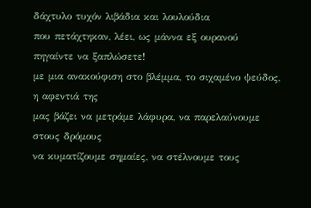δάχτυλο τυχόν λιβάδια και λουλούδια
που πετάχτηκαν, λέει, ως μάννα εξ ουρανού
πηγαίντε να ξαπλώσετε!
με μια ανακούφιση στο βλέμμα, το σιχαμένο ψεύδος, η αφεντιά της
μας βάζει να μετράμε λάφυρα, να παρελαύνουμε στους δρόμους
να κυματίζουμε σημαίες, να στέλνουμε τους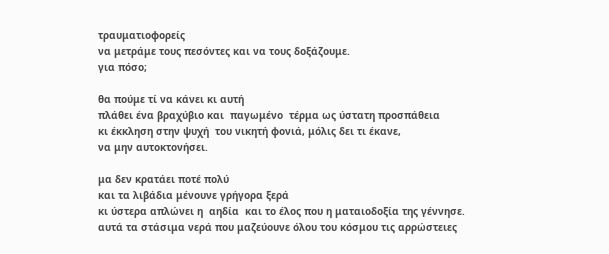τραυματιοφορείς
να μετράμε τους πεσόντες και να τους δοξάζουμε.
για πόσο;

θα πούμε τί να κάνει κι αυτή
πλάθει ένα βραχύβιο και  παγωμένο  τέρμα ως ύστατη προσπάθεια
κι έκκληση στην ψυχή  του νικητή φονιά, μόλις δει τι έκανε,
να μην αυτοκτονήσει.

μα δεν κρατάει ποτέ πολύ
και τα λιβάδια μένουνε γρήγορα ξερά
κι ύστερα απλώνει η  αηδία  και το έλος που η ματαιοδοξία της γέννησε.
αυτά τα στάσιμα νερά που μαζεύουνε όλου του κόσμου τις αρρώστειες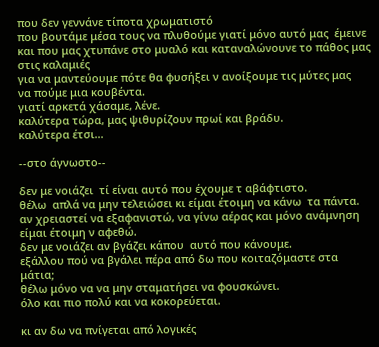που δεν γεννάνε τίποτα χρωματιστό
που βουτάμε μέσα τους να πλυθούμε γιατί μόνο αυτό μας  έμεινε
και που μας χτυπάνε στο μυαλό και καταναλώνουνε το πάθος μας στις καλαμιές
για να μαντεύουμε πότε θα φυσήξει ν ανοίξουμε τις μύτες μας
να πούμε μια κουβέντα.
γιατί αρκετά χάσαμε, λένε.
καλύτερα τώρα, μας ψιθυρίζουν πρωί και βράδυ.
καλύτερα έτσι...

--στο άγνωστο--

δεν με νοιάζει  τί είναι αυτό που έχουμε τ αβάφτιστο.
θέλω  απλά να μην τελειώσει κι είμαι έτοιμη να κάνω  τα πάντα.
αν χρειαστεί να εξαφανιστώ, να γίνω αέρας και μόνο ανάμνηση
είμαι έτοιμη ν αφεθώ.
δεν με νοιάζει αν βγάζει κάπου  αυτό που κάνουμε.
εξάλλου πού να βγάλει πέρα από δω που κοιταζόμαστε στα μάτια;
θέλω μόνο να να μην σταματήσει να φουσκώνει.
όλο και πιο πολύ και να κοκορεύεται.

κι αν δω να πνίγεται από λογικές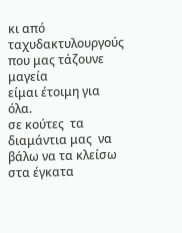κι από ταχυδακτυλουργούς που μας τάζουνε μαγεία
είμαι έτοιμη για όλα.
σε κούτες  τα διαμάντια μας  να βάλω να τα κλείσω στα έγκατα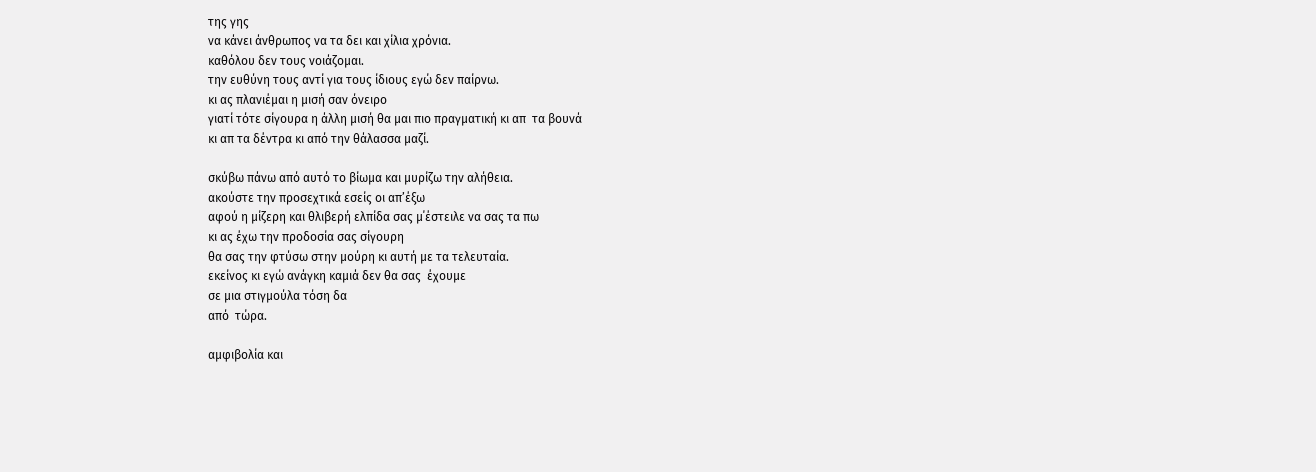της γης
να κάνει άνθρωπος να τα δει και χίλια χρόνια.
καθόλου δεν τους νοιάζομαι.
την ευθύνη τους αντί για τους ίδιους εγώ δεν παίρνω.
κι ας πλανιέμαι η μισή σαν όνειρο
γιατί τότε σίγουρα η άλλη μισή θα μαι πιο πραγματική κι απ  τα βουνά
κι απ τα δέντρα κι από την θάλασσα μαζί.

σκύβω πάνω από αυτό το βίωμα και μυρίζω την αλήθεια.
ακούστε την προσεχτικά εσείς οι απ’έξω
αφού η μίζερη και θλιβερή ελπίδα σας μ΄έστειλε να σας τα πω
κι ας έχω την προδοσία σας σίγουρη
θα σας την φτύσω στην μούρη κι αυτή με τα τελευταία.
εκείνος κι εγώ ανάγκη καμιά δεν θα σας  έχουμε
σε μια στιγμούλα τόση δα
από  τώρα.

αμφιβολία και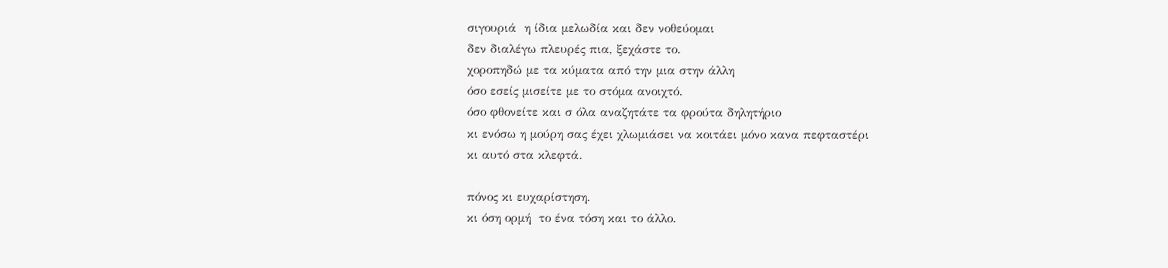σιγουριά  η ίδια μελωδία και δεν νοθεύομαι
δεν διαλέγω πλευρές πια, ξεχάστε το.
χοροπηδώ με τα κύματα από την μια στην άλλη
όσο εσείς μισείτε με το στόμα ανοιχτό.
όσο φθονείτε και σ όλα αναζητάτε τα φρούτα δηλητήριο
κι ενόσω η μούρη σας έχει χλωμιάσει να κοιτάει μόνο κανα πεφταστέρι
κι αυτό στα κλεφτά.

πόνος κι ευχαρίστηση.
κι όση ορμή  το ένα τόση και το άλλο.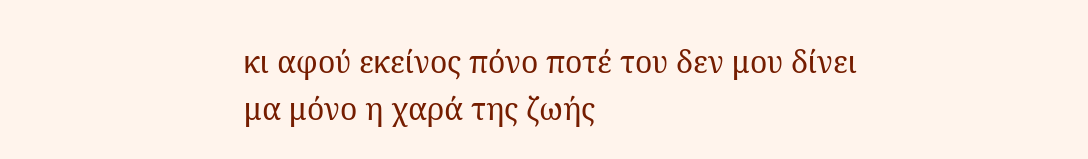κι αφού εκείνος πόνο ποτέ του δεν μου δίνει
μα μόνο η χαρά της ζωής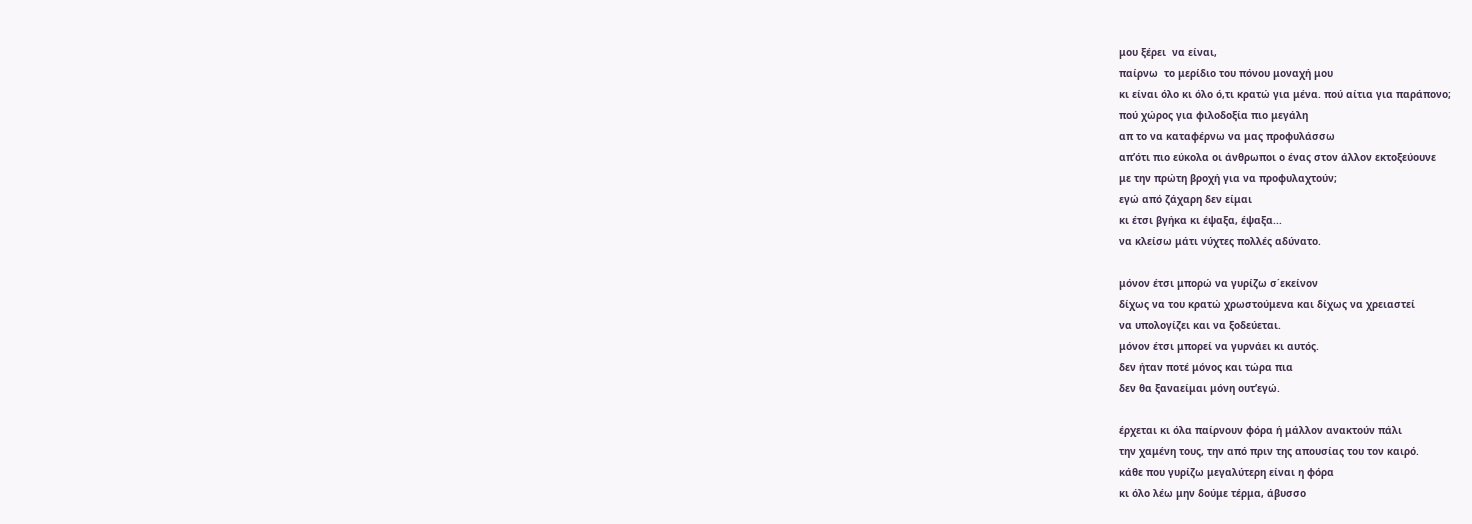μου ξέρει  να είναι,
παίρνω  το μερίδιο του πόνου μοναχή μου
κι είναι όλο κι όλο ό,τι κρατώ για μένα. πού αίτια για παράπονο;
πού χώρος για φιλοδοξία πιο μεγάλη
απ το να καταφέρνω να μας προφυλάσσω
απ’ότι πιο εύκολα οι άνθρωποι ο ένας στον άλλον εκτοξεύουνε
με την πρώτη βροχή για να προφυλαχτούν;
εγώ από ζάχαρη δεν είμαι
κι έτσι βγήκα κι έψαξα, έψαξα...
να κλείσω μάτι νύχτες πολλές αδύνατο.

μόνον έτσι μπορώ να γυρίζω σ΄εκείνον
δίχως να του κρατώ χρωστούμενα και δίχως να χρειαστεί
να υπολογίζει και να ξοδεύεται.
μόνον έτσι μπορεί να γυρνάει κι αυτός.
δεν ήταν ποτέ μόνος και τώρα πια
δεν θα ξαναείμαι μόνη ουτ’εγώ.

έρχεται κι όλα παίρνουν φόρα ή μάλλον ανακτούν πάλι
την χαμένη τους, την από πριν της απουσίας του τον καιρό.
κάθε που γυρίζω μεγαλύτερη είναι η φόρα
κι όλο λέω μην δούμε τέρμα, άβυσσο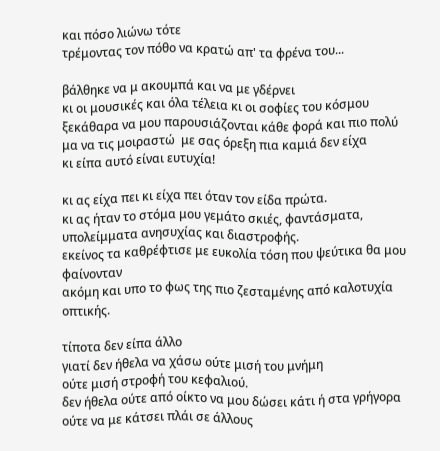και πόσο λιώνω τότε
τρέμοντας τον πόθο να κρατώ απ' τα φρένα του...

βάλθηκε να μ ακουμπά και να με γδέρνει
κι οι μουσικές και όλα τέλεια κι οι σοφίες του κόσμου
ξεκάθαρα να μου παρουσιάζονται κάθε φορά και πιο πολύ
μα να τις μοιραστώ  με σας όρεξη πια καμιά δεν είχα
κι είπα αυτό είναι ευτυχία!

κι ας είχα πει κι είχα πει όταν τον είδα πρώτα.
κι ας ήταν το στόμα μου γεμάτο σκιές, φαντάσματα,
υπολείμματα ανησυχίας και διαστροφής.
εκείνος τα καθρέφτισε με ευκολία τόση που ψεύτικα θα μου φαίνονταν
ακόμη και υπο το φως της πιο ζεσταμένης από καλοτυχία
οπτικής.

τίποτα δεν είπα άλλο
γιατί δεν ήθελα να χάσω ούτε μισή του μνήμη
ούτε μισή στροφή του κεφαλιού.
δεν ήθελα ούτε από οίκτο να μου δώσει κάτι ή στα γρήγορα
ούτε να με κάτσει πλάι σε άλλους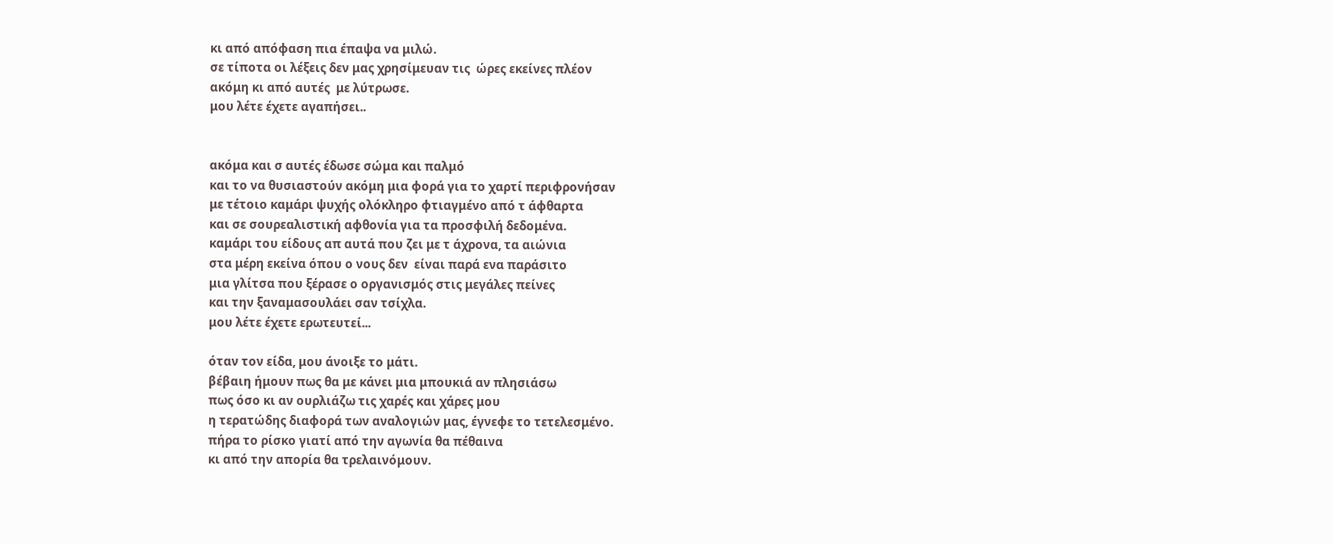κι από απόφαση πια έπαψα να μιλώ.
σε τίποτα οι λέξεις δεν μας χρησίμευαν τις  ώρες εκείνες πλέον
ακόμη κι από αυτές  με λύτρωσε.
μου λέτε έχετε αγαπήσει..


ακόμα και σ αυτές έδωσε σώμα και παλμό
και το να θυσιαστούν ακόμη μια φορά για το χαρτί περιφρονήσαν
με τέτοιο καμάρι ψυχής ολόκληρο φτιαγμένο από τ άφθαρτα
και σε σουρεαλιστική αφθονία για τα προσφιλή δεδομένα.
καμάρι του είδους απ αυτά που ζει με τ άχρονα, τα αιώνια
στα μέρη εκείνα όπου ο νους δεν  είναι παρά ενα παράσιτο
μια γλίτσα που ξέρασε ο οργανισμός στις μεγάλες πείνες
και την ξαναμασουλάει σαν τσίχλα.
μου λέτε έχετε ερωτευτεί...

όταν τον είδα, μου άνοιξε το μάτι.
βέβαιη ήμουν πως θα με κάνει μια μπουκιά αν πλησιάσω
πως όσο κι αν ουρλιάζω τις χαρές και χάρες μου
η τερατώδης διαφορά των αναλογιών μας, έγνεφε το τετελεσμένο.
πήρα το ρίσκο γιατί από την αγωνία θα πέθαινα
κι από την απορία θα τρελαινόμουν.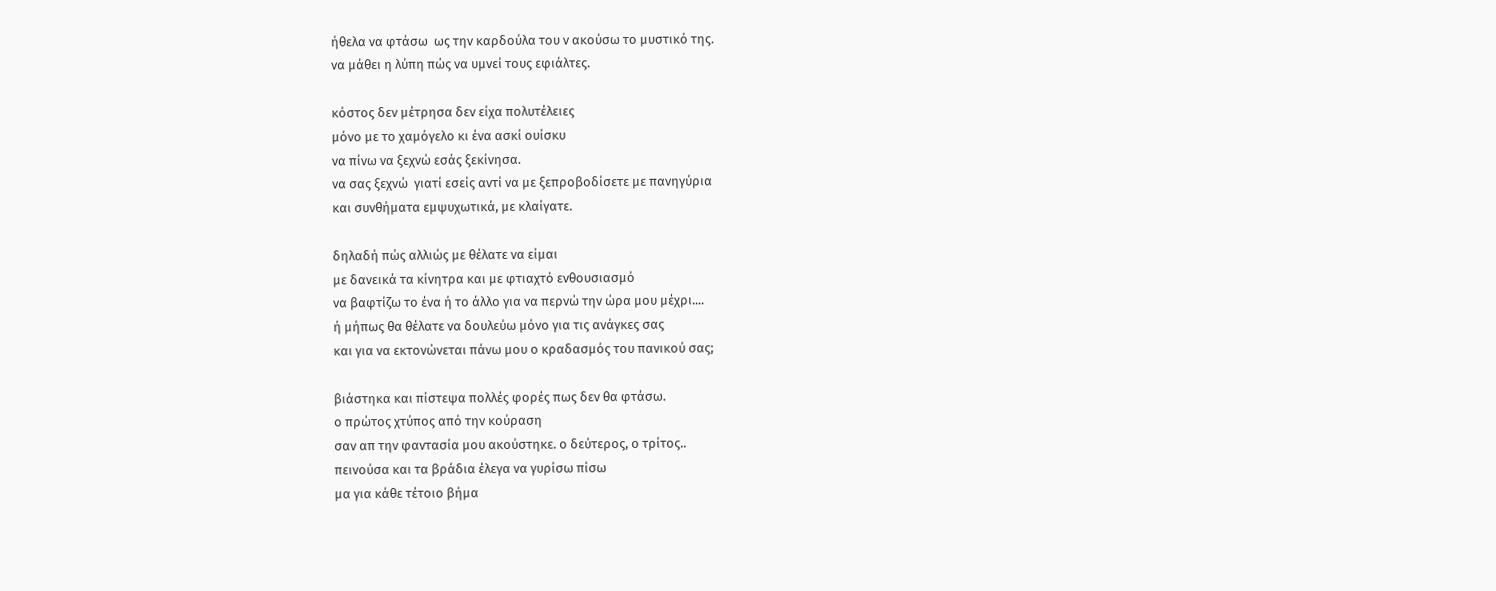ήθελα να φτάσω  ως την καρδούλα του ν ακούσω το μυστικό της.
να μάθει η λύπη πώς να υμνεί τους εφιάλτες.

κόστος δεν μέτρησα δεν είχα πολυτέλειες
μόνο με το χαμόγελο κι ένα ασκί ουίσκυ
να πίνω να ξεχνώ εσάς ξεκίνησα.
να σας ξεχνώ  γιατί εσείς αντί να με ξεπροβοδίσετε με πανηγύρια
και συνθήματα εμψυχωτικά, με κλαίγατε.

δηλαδή πώς αλλιώς με θέλατε να είμαι
με δανεικά τα κίνητρα και με φτιαχτό ενθουσιασμό
να βαφτίζω το ένα ή το άλλο για να περνώ την ώρα μου μέχρι....
ή μήπως θα θέλατε να δουλεύω μόνο για τις ανάγκες σας
και για να εκτονώνεται πάνω μου ο κραδασμός του πανικού σας;

βιάστηκα και πίστεψα πολλές φορές πως δεν θα φτάσω.
ο πρώτος χτύπος από την κούραση
σαν απ την φαντασία μου ακούστηκε. ο δεύτερος, ο τρίτος..
πεινούσα και τα βράδια έλεγα να γυρίσω πίσω
μα για κάθε τέτοιο βήμα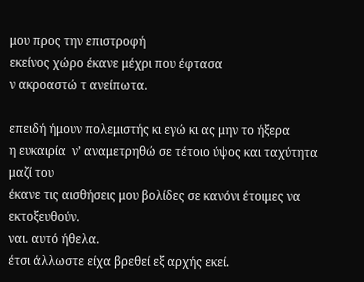μου προς την επιστροφή
εκείνος χώρο έκανε μέχρι που έφτασα
ν ακροαστώ τ ανείπωτα.

επειδή ήμουν πολεμιστής κι εγώ κι ας μην το ήξερα
η ευκαιρία  ν’ αναμετρηθώ σε τέτοιο ύψος και ταχύτητα μαζί του
έκανε τις αισθήσεις μου βολίδες σε κανόνι έτοιμες να εκτοξευθούν.
ναι. αυτό ήθελα.
έτσι άλλωστε είχα βρεθεί εξ αρχής εκεί.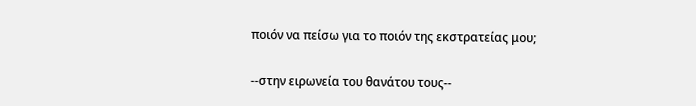ποιόν να πείσω για το ποιόν της εκστρατείας μου;

--στην ειρωνεία του θανάτου τους--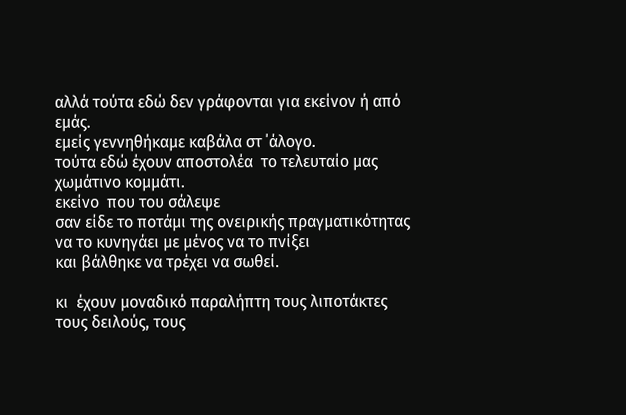αλλά τούτα εδώ δεν γράφονται για εκείνον ή από εμάς.
εμείς γεννηθήκαμε καβάλα στ ΄άλογο.
τούτα εδώ έχουν αποστολέα  το τελευταίο μας χωμάτινο κομμάτι.
εκείνο  που του σάλεψε
σαν είδε το ποτάμι της ονειρικής πραγματικότητας
να το κυνηγάει με μένος να το πνίξει
και βάλθηκε να τρέχει να σωθεί.

κι  έχουν μοναδικό παραλήπτη τους λιποτάκτες
τους δειλούς, τους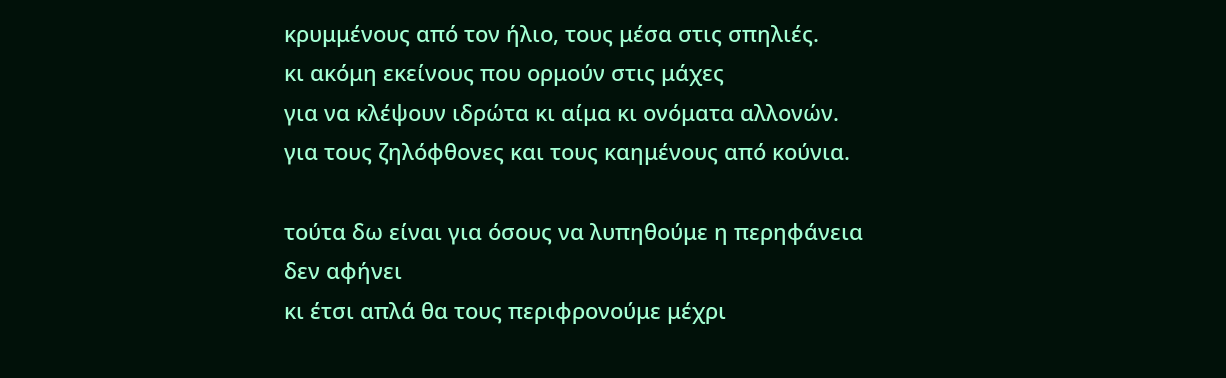κρυμμένους από τον ήλιο, τους μέσα στις σπηλιές.
κι ακόμη εκείνους που ορμούν στις μάχες
για να κλέψουν ιδρώτα κι αίμα κι ονόματα αλλονών.
για τους ζηλόφθονες και τους καημένους από κούνια.

τούτα δω είναι για όσους να λυπηθούμε η περηφάνεια δεν αφήνει
κι έτσι απλά θα τους περιφρονούμε μέχρι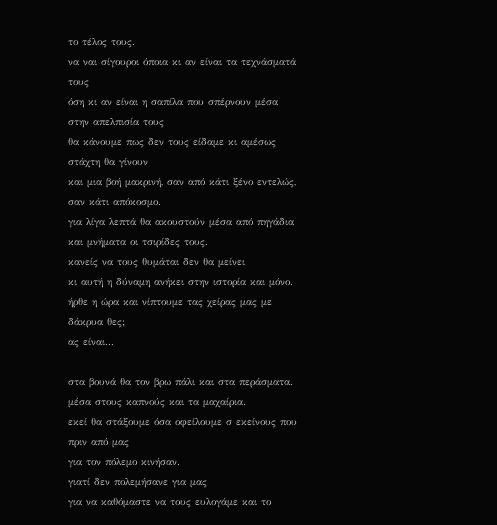το τέλος τους.
να ναι σίγουροι όποια κι αν είναι τα τεχνάσματά τους
όση κι αν είναι η σαπίλα που σπέρνουν μέσα στην απελπισία τους
θα κάνουμε πως δεν τους είδαμε κι αμέσως στάχτη θα γίνουν
και μια βοή μακρινή, σαν από κάτι ξένο εντελώς, σαν κάτι απόκοσμο.
για λίγα λεπτά θα ακουστούν μέσα από πηγάδια και μνήματα οι τσιρίδες τους.
κανείς να τους θυμάται δεν θα μείνει
κι αυτή η δύναμη ανήκει στην ιστορία και μόνο.
ήρθε η ώρα και νίπτουμε τας χείρας μας με δάκρυα θες;
ας είναι...

στα βουνά θα τον βρω πάλι και στα περάσματα.
μέσα στους καπνούς και τα μαχαίρια.
εκεί θα στάξουμε όσα οφείλουμε σ εκείνους που πριν από μας
για τον πόλεμο κινήσαν.
γιατί δεν πολεμήσανε για μας
για να καθόμαστε να τους ευλογάμε και το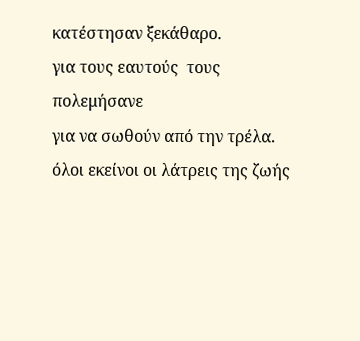κατέστησαν ξεκάθαρο.
για τους εαυτούς  τους  πολεμήσανε
για να σωθούν από την τρέλα.
όλοι εκείνοι οι λάτρεις της ζωής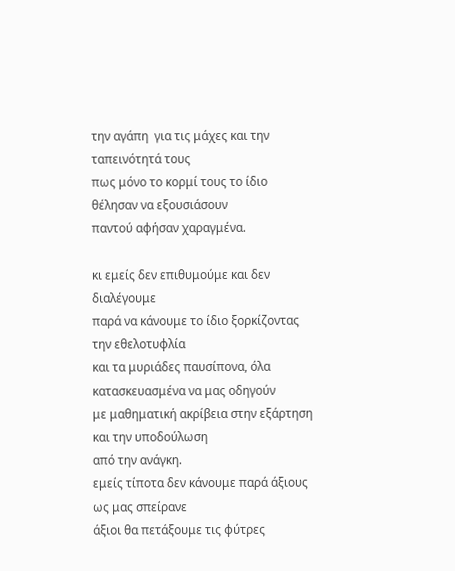την αγάπη  για τις μάχες και την ταπεινότητά τους
πως μόνο το κορμί τους το ίδιο θέλησαν να εξουσιάσουν
παντού αφήσαν χαραγμένα.

κι εμείς δεν επιθυμούμε και δεν διαλέγουμε
παρά να κάνουμε το ίδιο ξορκίζοντας την εθελοτυφλία
και τα μυριάδες παυσίπονα, όλα κατασκευασμένα να μας οδηγούν
με μαθηματική ακρίβεια στην εξάρτηση και την υποδούλωση
από την ανάγκη.
εμείς τίποτα δεν κάνουμε παρά άξιους ως μας σπείρανε
άξιοι θα πετάξουμε τις φύτρες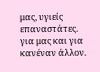μας, υγιείς επαναστάτες.
για μας και για κανέναν άλλον.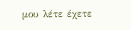μου λέτε έχετε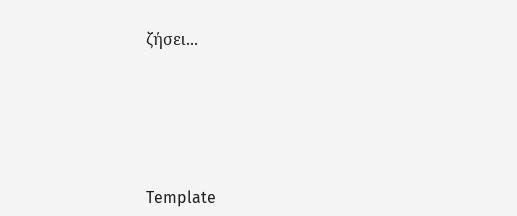ζήσει...





Template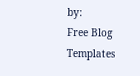by:
Free Blog Templates